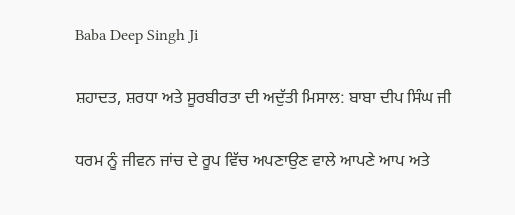Baba Deep Singh Ji

ਸ਼ਹਾਦਤ, ਸ਼ਰਧਾ ਅਤੇ ਸੂਰਬੀਰਤਾ ਦੀ ਅਦੁੱਤੀ ਮਿਸਾਲ: ਬਾਬਾ ਦੀਪ ਸਿੰਘ ਜੀ

ਧਰਮ ਨੂੰ ਜੀਵਨ ਜਾਂਚ ਦੇ ਰੂਪ ਵਿੱਚ ਅਪਣਾਉਣ ਵਾਲੇ ਆਪਣੇ ਆਪ ਅਤੇ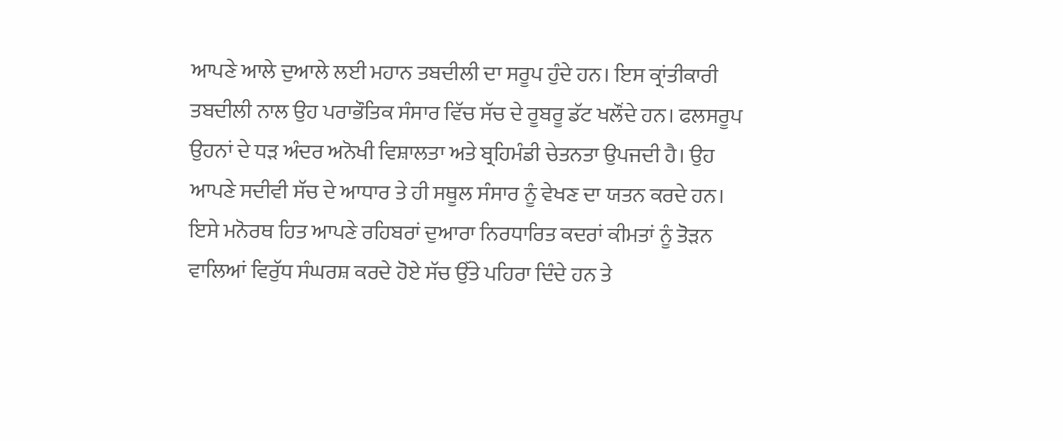ਆਪਣੇ ਆਲੇ ਦੁਆਲੇ ਲਈ ਮਹਾਨ ਤਬਦੀਲੀ ਦਾ ਸਰੂਪ ਹੁੰਦੇ ਹਨ। ਇਸ ਕ੍ਰਾਂਤੀਕਾਰੀ ਤਬਦੀਲੀ ਨਾਲ ਉਹ ਪਰਾਭੌਤਿਕ ਸੰਸਾਰ ਵਿੱਚ ਸੱਚ ਦੇ ਰੂਬਰੂ ਡੱਟ ਖਲੌਂਦੇ ਹਨ। ਫਲਸਰੂਪ ਉਹਨਾਂ ਦੇ ਧੜ ਅੰਦਰ ਅਨੋਖੀ ਵਿਸ਼ਾਲਤਾ ਅਤੇ ਬ੍ਰਹਿਮੰਡੀ ਚੇਤਨਤਾ ਉਪਜਦੀ ਹੈ। ਉਹ ਆਪਣੇ ਸਦੀਵੀ ਸੱਚ ਦੇ ਆਧਾਰ ਤੇ ਹੀ ਸਥੂਲ ਸੰਸਾਰ ਨੂੰ ਵੇਖਣ ਦਾ ਯਤਨ ਕਰਦੇ ਹਨ। ਇਸੇ ਮਨੋਰਥ ਹਿਤ ਆਪਣੇ ਰਹਿਬਰਾਂ ਦੁਆਰਾ ਨਿਰਧਾਰਿਤ ਕਦਰਾਂ ਕੀਮਤਾਂ ਨੂੰ ਤੋੜਨ ਵਾਲਿਆਂ ਵਿਰੁੱਧ ਸੰਘਰਸ਼ ਕਰਦੇ ਹੋਏ ਸੱਚ ਉੱਤੇ ਪਹਿਰਾ ਦਿੰਦੇ ਹਨ ਤੇ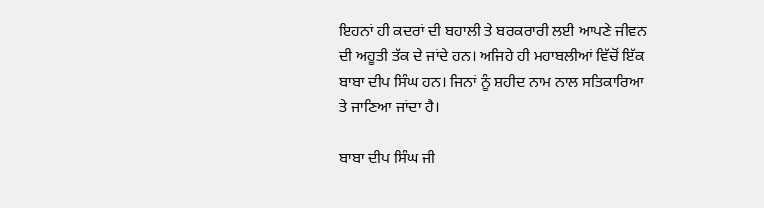ਇਹਨਾਂ ਹੀ ਕਦਰਾਂ ਦੀ ਬਹਾਲੀ ਤੇ ਬਰਕਰਾਰੀ ਲਈ ਆਪਣੇ ਜੀਵਨ ਦੀ ਅਹੂਤੀ ਤੱਕ ਦੇ ਜਾਂਦੇ ਹਨ। ਅਜਿਹੇ ਹੀ ਮਹਾਬਲੀਆਂ ਵਿੱਚੋਂ ਇੱਕ ਬਾਬਾ ਦੀਪ ਸਿੰਘ ਹਨ। ਜਿਨਾਂ ਨੂੰ ਸ਼ਹੀਦ ਨਾਮ ਨਾਲ ਸਤਿਕਾਰਿਆ ਤੇ ਜਾਣਿਆ ਜਾਂਦਾ ਹੈ।

ਬਾਬਾ ਦੀਪ ਸਿੰਘ ਜੀ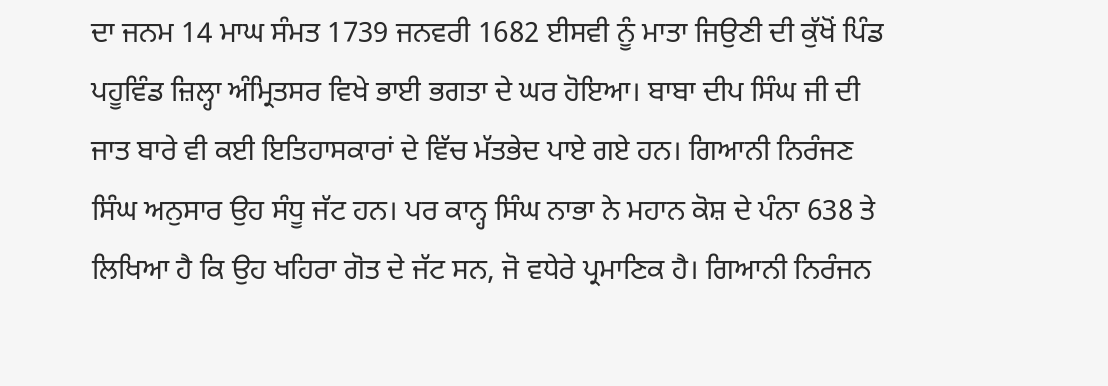ਦਾ ਜਨਮ 14 ਮਾਘ ਸੰਮਤ 1739 ਜਨਵਰੀ 1682 ਈਸਵੀ ਨੂੰ ਮਾਤਾ ਜਿਉਣੀ ਦੀ ਕੁੱਖੋਂ ਪਿੰਡ ਪਹੂਵਿੰਡ ਜ਼ਿਲ੍ਹਾ ਅੰਮ੍ਰਿਤਸਰ ਵਿਖੇ ਭਾਈ ਭਗਤਾ ਦੇ ਘਰ ਹੋਇਆ। ਬਾਬਾ ਦੀਪ ਸਿੰਘ ਜੀ ਦੀ ਜਾਤ ਬਾਰੇ ਵੀ ਕਈ ਇਤਿਹਾਸਕਾਰਾਂ ਦੇ ਵਿੱਚ ਮੱਤਭੇਦ ਪਾਏ ਗਏ ਹਨ। ਗਿਆਨੀ ਨਿਰੰਜਣ ਸਿੰਘ ਅਨੁਸਾਰ ਉਹ ਸੰਧੂ ਜੱਟ ਹਨ। ਪਰ ਕਾਨ੍ਹ ਸਿੰਘ ਨਾਭਾ ਨੇ ਮਹਾਨ ਕੋਸ਼ ਦੇ ਪੰਨਾ 638 ਤੇ ਲਿਖਿਆ ਹੈ ਕਿ ਉਹ ਖਹਿਰਾ ਗੋਤ ਦੇ ਜੱਟ ਸਨ, ਜੋ ਵਧੇਰੇ ਪ੍ਰਮਾਣਿਕ ਹੈ। ਗਿਆਨੀ ਨਿਰੰਜਨ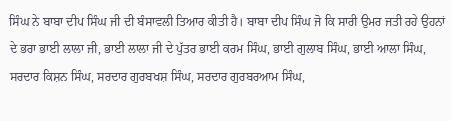ਸਿੰਘ ਨੇ ਬਾਬਾ ਦੀਪ ਸਿੰਘ ਜੀ ਦੀ ਬੰਸਾਵਲੀ ਤਿਆਰ ਕੀਤੀ ਹੈ। ਬਾਬਾ ਦੀਪ ਸਿੰਘ ਜੋ ਕਿ ਸਾਰੀ ਉਮਰ ਜਤੀ ਰਹੇ ਉਹਨਾਂ ਦੇ ਭਰਾ ਭਾਈ ਲਾਲਾ ਜੀ, ਭਾਈ ਲਾਲਾ ਜੀ ਦੇ ਪੁੱਤਰ ਭਾਈ ਕਰਮ ਸਿੰਘ, ਭਾਈ ਗੁਲਾਬ ਸਿੰਘ, ਭਾਈ ਆਲਾ ਸਿੰਘ, ਸਰਦਾਰ ਕਿਸ਼ਨ ਸਿੰਘ, ਸਰਦਾਰ ਗੁਰਬਖਸ਼ ਸਿੰਘ, ਸਰਦਾਰ ਗੁਰਬਰਆਮ ਸਿੰਘ,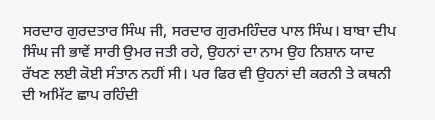ਸਰਦਾਰ ਗੁਰਦਤਾਰ ਸਿੰਘ ਜੀ, ਸਰਦਾਰ ਗੁਰਮਹਿੰਦਰ ਪਾਲ ਸਿੰਘ। ਬਾਬਾ ਦੀਪ ਸਿੰਘ ਜੀ ਭਾਵੇਂ ਸਾਰੀ ਉਮਰ ਜਤੀ ਰਹੇ, ਉਹਨਾਂ ਦਾ ਨਾਮ ਉਹ ਨਿਸ਼ਾਨ ਯਾਦ ਰੱਖਣ ਲਈ ਕੋਈ ਸੰਤਾਨ ਨਹੀਂ ਸੀ। ਪਰ ਫਿਰ ਵੀ ਉਹਨਾਂ ਦੀ ਕਰਨੀ ਤੇ ਕਥਨੀ ਦੀ ਅਮਿੱਟ ਛਾਪ ਰਹਿੰਦੀ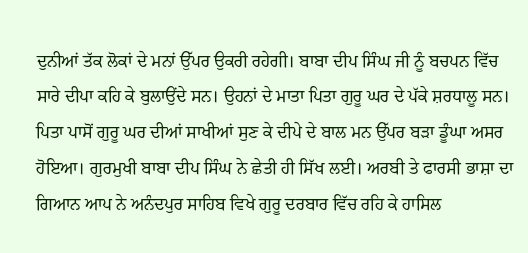ਦੁਨੀਆਂ ਤੱਕ ਲੋਕਾਂ ਦੇ ਮਨਾਂ ਉੱਪਰ ਉਕਰੀ ਰਹੇਗੀ। ਬਾਬਾ ਦੀਪ ਸਿੰਘ ਜੀ ਨੂੰ ਬਚਪਨ ਵਿੱਚ ਸਾਰੇ ਦੀਪਾ ਕਹਿ ਕੇ ਬੁਲਾਉਂਦੇ ਸਨ। ਉਹਨਾਂ ਦੇ ਮਾਤਾ ਪਿਤਾ ਗੁਰੂ ਘਰ ਦੇ ਪੱਕੇ ਸ਼ਰਧਾਲੂ ਸਨ। ਪਿਤਾ ਪਾਸੋਂ ਗੁਰੂ ਘਰ ਦੀਆਂ ਸਾਖੀਆਂ ਸੁਣ ਕੇ ਦੀਪੇ ਦੇ ਬਾਲ ਮਨ ਉੱਪਰ ਬੜਾ ਡੂੰਘਾ ਅਸਰ ਹੋਇਆ। ਗੁਰਮੁਖੀ ਬਾਬਾ ਦੀਪ ਸਿੰਘ ਨੇ ਛੇਤੀ ਹੀ ਸਿੱਖ ਲਈ। ਅਰਬੀ ਤੇ ਫਾਰਸੀ ਭਾਸ਼ਾ ਦਾ ਗਿਆਨ ਆਪ ਨੇ ਅਨੰਦਪੁਰ ਸਾਹਿਬ ਵਿਖੇ ਗੁਰੂ ਦਰਬਾਰ ਵਿੱਚ ਰਹਿ ਕੇ ਹਾਸਿਲ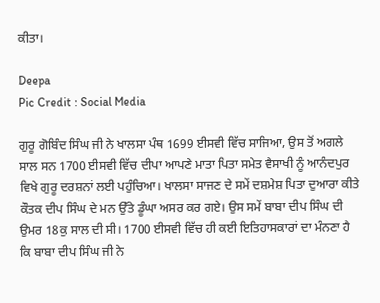ਕੀਤਾ।

Deepa
Pic Credit : Social Media

ਗੁਰੂ ਗੋਬਿੰਦ ਸਿੰਘ ਜੀ ਨੇ ਖਾਲਸਾ ਪੰਥ 1699 ਈਸਵੀ ਵਿੱਚ ਸਾਜਿਆ, ਉਸ ਤੋਂ ਅਗਲੇ ਸਾਲ ਸਨ 1700 ਈਸਵੀ ਵਿੱਚ ਦੀਪਾ ਆਪਣੇ ਮਾਤਾ ਪਿਤਾ ਸਮੇਤ ਵੈਸਾਖੀ ਨੂੰ ਆਨੰਦਪੁਰ ਵਿਖੇ ਗੁਰੂ ਦਰਸ਼ਨਾਂ ਲਈ ਪਹੁੰਚਿਆ। ਖਾਲਸਾ ਸਾਜਣ ਦੇ ਸਮੇਂ ਦਸ਼ਮੇਸ਼ ਪਿਤਾ ਦੁਆਰਾ ਕੀਤੇ ਕੌਤਕ ਦੀਪ ਸਿੰਘ ਦੇ ਮਨ ਉੱਤੇ ਡੂੰਘਾ ਅਸਰ ਕਰ ਗਏ। ਉਸ ਸਮੇਂ ਬਾਬਾ ਦੀਪ ਸਿੰਘ ਦੀ ਉਮਰ 18ਕੁ ਸਾਲ ਦੀ ਸੀ। 1700 ਈਸਵੀ ਵਿੱਚ ਹੀ ਕਈ ਇਤਿਹਾਸਕਾਰਾਂ ਦਾ ਮੰਨਣਾ ਹੈ ਕਿ ਬਾਬਾ ਦੀਪ ਸਿੰਘ ਜੀ ਨੇ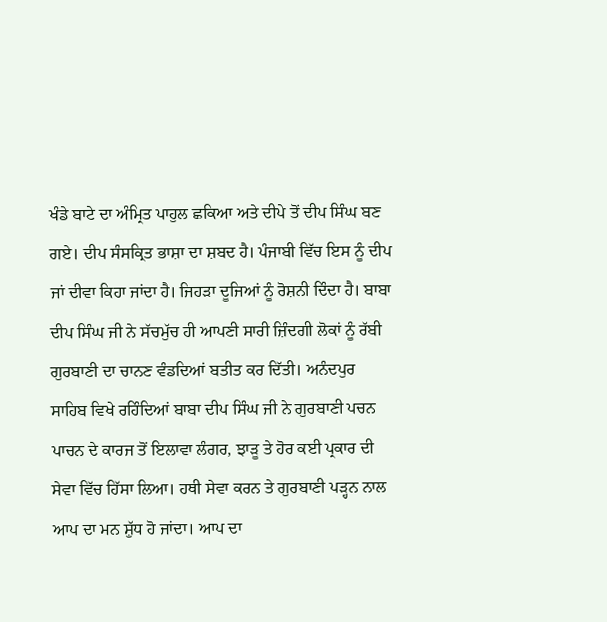ਖੰਡੇ ਬਾਟੇ ਦਾ ਅੰਮ੍ਰਿਤ ਪਾਹੁਲ ਛਕਿਆ ਅਤੇ ਦੀਪੇ ਤੋਂ ਦੀਪ ਸਿੰਘ ਬਣ ਗਏ। ਦੀਪ ਸੰਸਕ੍ਰਿਤ ਭਾਸ਼ਾ ਦਾ ਸ਼ਬਦ ਹੈ। ਪੰਜਾਬੀ ਵਿੱਚ ਇਸ ਨੂੰ ਦੀਪ ਜਾਂ ਦੀਵਾ ਕਿਹਾ ਜਾਂਦਾ ਹੈ। ਜਿਹੜਾ ਦੂਜਿਆਂ ਨੂੰ ਰੋਸ਼ਨੀ ਦਿੰਦਾ ਹੈ। ਬਾਬਾ ਦੀਪ ਸਿੰਘ ਜੀ ਨੇ ਸੱਚਮੁੱਚ ਹੀ ਆਪਣੀ ਸਾਰੀ ਜ਼ਿੰਦਗੀ ਲੋਕਾਂ ਨੂੰ ਰੱਬੀ ਗੁਰਬਾਣੀ ਦਾ ਚਾਨਣ ਵੰਡਦਿਆਂ ਬਤੀਤ ਕਰ ਦਿੱਤੀ। ਅਨੰਦਪੁਰ ਸਾਹਿਬ ਵਿਖੇ ਰਹਿੰਦਿਆਂ ਬਾਬਾ ਦੀਪ ਸਿੰਘ ਜੀ ਨੇ ਗੁਰਬਾਣੀ ਪਚਨ ਪਾਚਨ ਦੇ ਕਾਰਜ ਤੋਂ ਇਲਾਵਾ ਲੰਗਰ, ਝਾੜੂ ਤੇ ਹੋਰ ਕਈ ਪ੍ਰਕਾਰ ਦੀ ਸੇਵਾ ਵਿੱਚ ਹਿੱਸਾ ਲਿਆ। ਹਥੀ ਸੇਵਾ ਕਰਨ ਤੇ ਗੁਰਬਾਣੀ ਪੜ੍ਹਨ ਨਾਲ ਆਪ ਦਾ ਮਨ ਸ਼ੁੱਧ ਹੋ ਜਾਂਦਾ। ਆਪ ਦਾ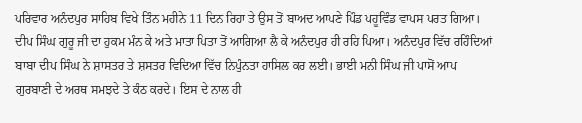ਪਰਿਵਾਰ ਅਨੰਦਪੁਰ ਸਾਹਿਬ ਵਿਖੇ ਤਿੰਨ ਮਹੀਨੇ 11 ਦਿਨ ਰਿਹਾ ਤੇ ਉਸ ਤੋਂ ਬਾਅਦ ਆਪਣੇ ਪਿੰਡ ਪਹੂਵਿੰਡ ਵਾਪਸ ਪਰਤ ਗਿਆ। ਦੀਪ ਸਿੰਘ ਗੁਰੂ ਜੀ ਦਾ ਹੁਕਮ ਮੰਨ ਕੇ ਅਤੇ ਮਾਤਾ ਪਿਤਾ ਤੋਂ ਆਗਿਆ ਲੈ ਕੇ ਅਨੰਦਪੁਰ ਹੀ ਰਹਿ ਪਿਆ। ਅਨੰਦਪੁਰ ਵਿੱਚ ਰਹਿੰਦਿਆਂ ਬਾਬਾ ਦੀਪ ਸਿੰਘ ਨੇ ਸ਼ਾਸਤਰ ਤੇ ਸ਼ਸਤਰ ਵਿਦਿਆ ਵਿੱਚ ਨਿਪੁੰਨਤਾ ਹਾਸਿਲ ਕਰ ਲਈ। ਭਾਈ ਮਨੀ ਸਿੰਘ ਜੀ ਪਾਸੋਂ ਆਪ ਗੁਰਬਾਣੀ ਦੇ ਅਰਥ ਸਮਝਦੇ ਤੇ ਕੰਠ ਕਰਦੇ। ਇਸ ਦੇ ਨਾਲ ਹੀ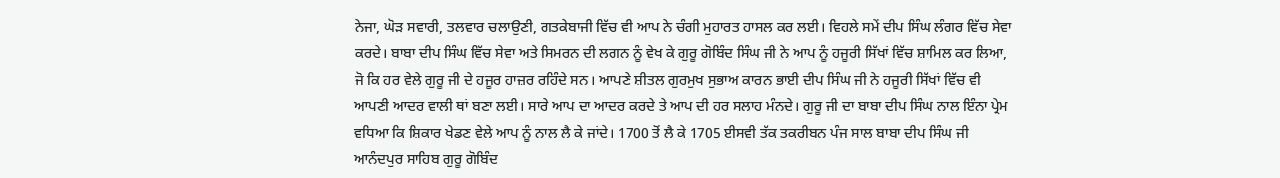ਨੇਜਾ, ਘੋੜ ਸਵਾਰੀ, ਤਲਵਾਰ ਚਲਾਉਣੀ, ਗਤਕੇਬਾਜੀ ਵਿੱਚ ਵੀ ਆਪ ਨੇ ਚੰਗੀ ਮੁਹਾਰਤ ਹਾਸਲ ਕਰ ਲਈ। ਵਿਹਲੇ ਸਮੇਂ ਦੀਪ ਸਿੰਘ ਲੰਗਰ ਵਿੱਚ ਸੇਵਾ ਕਰਦੇ। ਬਾਬਾ ਦੀਪ ਸਿੰਘ ਵਿੱਚ ਸੇਵਾ ਅਤੇ ਸਿਮਰਨ ਦੀ ਲਗਨ ਨੂੰ ਵੇਖ ਕੇ ਗੁਰੂ ਗੋਬਿੰਦ ਸਿੰਘ ਜੀ ਨੇ ਆਪ ਨੂੰ ਹਜੂਰੀ ਸਿੱਖਾਂ ਵਿੱਚ ਸ਼ਾਮਿਲ ਕਰ ਲਿਆ, ਜੋ ਕਿ ਹਰ ਵੇਲੇ ਗੁਰੂ ਜੀ ਦੇ ਹਜੂਰ ਹਾਜ਼ਰ ਰਹਿੰਦੇ ਸਨ। ਆਪਣੇ ਸ਼ੀਤਲ ਗੁਰਮੁਖ ਸੁਭਾਅ ਕਾਰਨ ਭਾਈ ਦੀਪ ਸਿੰਘ ਜੀ ਨੇ ਹਜੂਰੀ ਸਿੱਖਾਂ ਵਿੱਚ ਵੀ ਆਪਣੀ ਆਦਰ ਵਾਲੀ ਥਾਂ ਬਣਾ ਲਈ। ਸਾਰੇ ਆਪ ਦਾ ਆਦਰ ਕਰਦੇ ਤੇ ਆਪ ਦੀ ਹਰ ਸਲਾਹ ਮੰਨਦੇ। ਗੁਰੂ ਜੀ ਦਾ ਬਾਬਾ ਦੀਪ ਸਿੰਘ ਨਾਲ ਇੰਨਾ ਪ੍ਰੇਮ ਵਧਿਆ ਕਿ ਸ਼ਿਕਾਰ ਖੇਡਣ ਵੇਲੇ ਆਪ ਨੂੰ ਨਾਲ ਲੈ ਕੇ ਜਾਂਦੇ। 1700 ਤੋਂ ਲੈ ਕੇ 1705 ਈਸਵੀ ਤੱਕ ਤਕਰੀਬਨ ਪੰਜ ਸਾਲ ਬਾਬਾ ਦੀਪ ਸਿੰਘ ਜੀ ਆਨੰਦਪੁਰ ਸਾਹਿਬ ਗੁਰੂ ਗੋਬਿੰਦ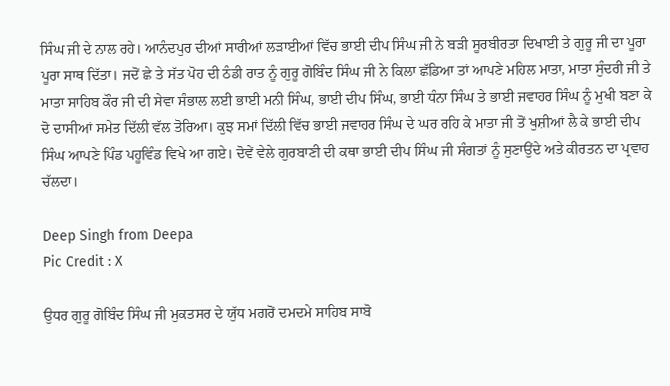ਸਿੰਘ ਜੀ ਦੇ ਨਾਲ ਰਹੇ। ਆਨੰਦਪੁਰ ਦੀਆਂ ਸਾਰੀਆਂ ਲੜਾਈਆਂ ਵਿੱਚ ਭਾਈ ਦੀਪ ਸਿੰਘ ਜੀ ਨੇ ਬੜੀ ਸੂਰਬੀਰਤਾ ਦਿਖਾਈ ਤੇ ਗੁਰੂ ਜੀ ਦਾ ਪੂਰਾ ਪੂਰਾ ਸਾਥ ਦਿੱਤਾ। ਜਦੋਂ ਛੇ ਤੇ ਸੱਤ ਪੋਹ ਦੀ ਠੰਡੀ ਰਾਤ ਨੂੰ ਗੁਰੂ ਗੋਬਿੰਦ ਸਿੰਘ ਜੀ ਨੇ ਕਿਲਾ ਛੱਡਿਆ ਤਾਂ ਆਪਣੇ ਮਹਿਲ ਮਾਤਾ, ਮਾਤਾ ਸੁੰਦਰੀ ਜੀ ਤੇ ਮਾਤਾ ਸਾਹਿਬ ਕੌਰ ਜੀ ਦੀ ਸੇਵਾ ਸੰਭਾਲ ਲਈ ਭਾਈ ਮਨੀ ਸਿੰਘ, ਭਾਈ ਦੀਪ ਸਿੰਘ, ਭਾਈ ਧੰਨਾ ਸਿੰਘ ਤੇ ਭਾਈ ਜਵਾਹਰ ਸਿੰਘ ਨੂੰ ਮੁਖੀ ਬਣਾ ਕੇ ਦੋ ਦਾਸੀਆਂ ਸਮੇਤ ਦਿੱਲੀ ਵੱਲ ਤੋਰਿਆ। ਕੁਝ ਸਮਾਂ ਦਿੱਲੀ ਵਿੱਚ ਭਾਈ ਜਵਾਹਰ ਸਿੰਘ ਦੇ ਘਰ ਰਹਿ ਕੇ ਮਾਤਾ ਜੀ ਤੋਂ ਖੁਸ਼ੀਆਂ ਲੈ ਕੇ ਭਾਈ ਦੀਪ ਸਿੰਘ ਆਪਣੇ ਪਿੰਡ ਪਹੂਵਿੰਡ ਵਿਖੇ ਆ ਗਏ। ਦੋਵੇਂ ਵੇਲੇ ਗੁਰਬਾਣੀ ਦੀ ਕਥਾ ਭਾਈ ਦੀਪ ਸਿੰਘ ਜੀ ਸੰਗਤਾਂ ਨੂੰ ਸੁਣਾਉਂਦੇ ਅਤੇ ਕੀਰਤਨ ਦਾ ਪ੍ਰਵਾਹ ਚੱਲਦਾ।

Deep Singh from Deepa
Pic Credit : X

ਉਧਰ ਗੁਰੂ ਗੋਬਿੰਦ ਸਿੰਘ ਜੀ ਮੁਕਤਸਰ ਦੇ ਯੁੱਧ ਮਗਰੋਂ ਦਮਦਮੇ ਸਾਹਿਬ ਸਾਬੋ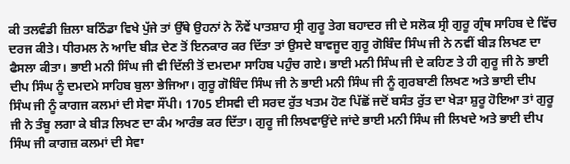ਕੀ ਤਲਵੰਡੀ ਜ਼ਿਲਾ ਬਠਿੰਡਾ ਵਿਖੇ ਪੁੱਜੇ ਤਾਂ ਉੱਥੇ ਉਹਨਾਂ ਨੇ ਨੌਵੇਂ ਪਾਤਸ਼ਾਹ ਸ੍ਰੀ ਗੁਰੂ ਤੇਗ ਬਹਾਦਰ ਜੀ ਦੇ ਸਲੋਕ ਸ੍ਰੀ ਗੁਰੂ ਗ੍ਰੰਥ ਸਾਹਿਬ ਦੇ ਵਿੱਚ ਦਰਜ ਕੀਤੇ। ਧੀਰਮਲ ਨੇ ਆਦਿ ਬੀੜ ਦੇਣ ਤੋਂ ਇਨਕਾਰ ਕਰ ਦਿੱਤਾ ਤਾਂ ਉਸਦੇ ਬਾਵਜੂਦ ਗੁਰੂ ਗੋਬਿੰਦ ਸਿੰਘ ਜੀ ਨੇ ਨਵੀਂ ਬੀੜ ਲਿਖਣ ਦਾ ਫੈਸਲਾ ਕੀਤਾ। ਭਾਈ ਮਨੀ ਸਿੰਘ ਜੀ ਵੀ ਦਿੱਲੀ ਤੋਂ ਦਮਦਮਾ ਸਾਹਿਬ ਪਹੁੰਚ ਗਏ। ਭਾਈ ਮਨੀ ਸਿੰਘ ਜੀ ਦੇ ਕਹਿਣ ਤੇ ਹੀ ਗੁਰੂ ਜੀ ਨੇ ਭਾਈ ਦੀਪ ਸਿੰਘ ਨੂੰ ਦਮਦਮੇ ਸਾਹਿਬ ਬੁਲਾ ਭੇਜਿਆ। ਗੁਰੂ ਗੋਬਿੰਦ ਸਿੰਘ ਜੀ ਨੇ ਭਾਈ ਮਨੀ ਸਿੰਘ ਜੀ ਨੂੰ ਗੁਰਬਾਣੀ ਲਿਖਣ ਅਤੇ ਭਾਈ ਦੀਪ ਸਿੰਘ ਜੀ ਨੂੰ ਕਾਗਜ ਕਲਮਾਂ ਦੀ ਸੇਵਾ ਸੌਂਪੀ। 1705 ਈਸਵੀ ਦੀ ਸਰਦ ਰੁੱਤ ਖਤਮ ਹੋਣ ਪਿੱਛੋਂ ਜਦੋਂ ਬਸੰਤ ਰੁੱਤ ਦਾ ਖੇੜਾ ਸ਼ੁਰੂ ਹੋਇਆ ਤਾਂ ਗੁਰੂ ਜੀ ਨੇ ਤੰਬੂ ਲਗਾ ਕੇ ਬੀੜ ਲਿਖਣ ਦਾ ਕੰਮ ਆਰੰਭ ਕਰ ਦਿੱਤਾ। ਗੁਰੂ ਜੀ ਲਿਖਵਾਉਂਦੇ ਜਾਂਦੇ ਭਾਈ ਮਨੀ ਸਿੰਘ ਜੀ ਲਿਖਦੇ ਅਤੇ ਭਾਈ ਦੀਪ ਸਿੰਘ ਜੀ ਕਾਗਜ਼ ਕਲਮਾਂ ਦੀ ਸੇਵਾ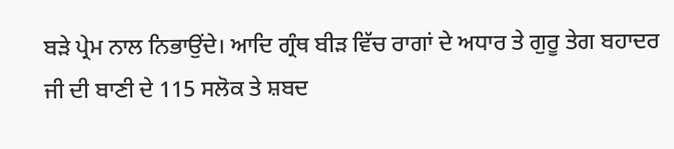ਬੜੇ ਪ੍ਰੇਮ ਨਾਲ ਨਿਭਾਉਂਦੇ। ਆਦਿ ਗ੍ਰੰਥ ਬੀੜ ਵਿੱਚ ਰਾਗਾਂ ਦੇ ਅਧਾਰ ਤੇ ਗੁਰੂ ਤੇਗ ਬਹਾਦਰ ਜੀ ਦੀ ਬਾਣੀ ਦੇ 115 ਸਲੋਕ ਤੇ ਸ਼ਬਦ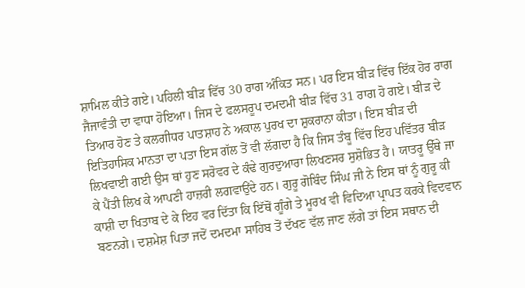ਸ਼ਾਮਿਲ ਕੀਤੇ ਗਏ। ਪਹਿਲੀ ਬੀੜ ਵਿੱਚ 30 ਰਾਗ ਅੰਕਿਤ ਸਨ। ਪਰ ਇਸ ਬੀੜ ਵਿੱਚ ਇੱਕ ਹੋਰ ਰਾਗ ਜੈਜਾਵੰਤੀ ਦਾ ਵਾਧਾ ਹੋਇਆ। ਜਿਸ ਦੇ ਫਲਸਰੂਪ ਦਮਦਮੀ ਬੀੜ ਵਿੱਚ 31 ਰਾਗ ਹੋ ਗਏ। ਬੀੜ ਦੇ ਤਿਆਰ ਹੋਣ ਤੇ ਕਲਗੀਧਰ ਪਾਤਸ਼ਾਹ ਨੇ ਅਕਾਲ ਪੁਰਖ ਦਾ ਸ਼ੁਕਰਾਨਾ ਕੀਤਾ। ਇਸ ਬੀੜ ਦੀ ਇਤਿਹਾਸਿਕ ਮਾਨਤਾ ਦਾ ਪਤਾ ਇਸ ਗੱਲ ਤੋਂ ਵੀ ਲੱਗਦਾ ਹੈ ਕਿ ਜਿਸ ਤੰਬੂ ਵਿੱਚ ਇਹ ਪਵਿੱਤਰ ਬੀੜ ਲਿਖਵਾਈ ਗਈ ਉਸ ਥਾਂ ਹੁਣ ਸਰੋਵਰ ਦੇ ਕੰਢੇ ਗੁਰਦੁਆਰਾ ਲਿਖਣਸਰ ਸੁਸ਼ੋਭਿਤ ਹੈ। ਯਾਤਰੂ ਉੱਥੇ ਜਾ ਕੇ ਪੈਂਤੀ ਲਿਖ ਕੇ ਆਪਣੀ ਹਾਜ਼ਰੀ ਲਗਵਾਉਂਦੇ ਹਨ। ਗੁਰੂ ਗੋਬਿੰਦ ਸਿੰਘ ਜੀ ਨੇ ਇਸ ਥਾਂ ਨੂੰ ਗੁਰੂ ਕੀ ਕਾਸ਼ੀ ਦਾ ਖਿਤਾਬ ਦੇ ਕੇ ਇਹ ਵਰ ਦਿੱਤਾ ਕਿ ਇੱਥੋਂ ਗੂੰਗੇ ਤੇ ਮੂਰਖ ਵੀ ਵਿਦਿਆ ਪ੍ਰਾਪਤ ਕਰਕੇ ਵਿਦਵਾਨ ਬਣਨਗੇ। ਦਸ਼ਮੇਸ਼ ਪਿਤਾ ਜਦੋਂ ਦਮਦਮਾ ਸਾਹਿਬ ਤੋਂ ਦੱਖਣ ਵੱਲ ਜਾਣ ਲੱਗੇ ਤਾਂ ਇਸ ਸਥਾਨ ਦੀ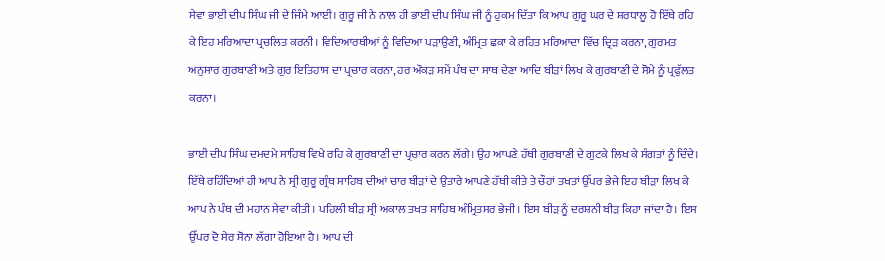ਸੇਵਾ ਭਾਈ ਦੀਪ ਸਿੰਘ ਜੀ ਦੇ ਜਿੰਮੇ ਆਈ। ਗੁਰੂ ਜੀ ਨੇ ਨਾਲ ਹੀ ਭਾਈ ਦੀਪ ਸਿੰਘ ਜੀ ਨੂੰ ਹੁਕਮ ਦਿੱਤਾ ਕਿ ਆਪ ਗੁਰੂ ਘਰ ਦੇ ਸ਼ਰਧਾਲੂ ਹੋ ਇੱਥੇ ਰਹਿ ਕੇ ਇਹ ਮਰਿਆਦਾ ਪ੍ਰਚਲਿਤ ਕਰਨੀ। ਵਿਦਿਆਰਥੀਆਂ ਨੂੰ ਵਿਦਿਆ ਪੜਾਉਣੀ, ਅੰਮ੍ਰਿਤ ਛਕਾ ਕੇ ਰਹਿਤ ਮਰਿਆਦਾ ਵਿੱਚ ਦ੍ਰਿੜ ਕਰਨਾ, ਗੁਰਮਤ ਅਨੁਸਾਰ ਗੁਰਬਾਣੀ ਅਤੇ ਗੁਰ ਇਤਿਹਾਸ ਦਾ ਪ੍ਰਚਾਰ ਕਰਨਾ, ਹਰ ਔਕੜ ਸਮੇਂ ਪੰਥ ਦਾ ਸਾਥ ਦੇਣਾ ਆਦਿ ਬੀੜਾਂ ਲਿਖ ਕੇ ਗੁਰਬਾਣੀ ਦੇ ਸੋਮੇ ਨੂੰ ਪ੍ਰਫੁੱਲਤ ਕਰਨਾ।

ਭਾਈ ਦੀਪ ਸਿੰਘ ਦਮਦਮੇ ਸਾਹਿਬ ਵਿਖੇ ਰਹਿ ਕੇ ਗੁਰਬਾਣੀ ਦਾ ਪ੍ਰਚਾਰ ਕਰਨ ਲੱਗੇ। ਉਹ ਆਪਣੇ ਹੱਥੀ ਗੁਰਬਾਣੀ ਦੇ ਗੁਟਕੇ ਲਿਖ ਕੇ ਸੰਗਤਾਂ ਨੂੰ ਦਿੰਦੇ। ਇੱਥੇ ਰਹਿੰਦਿਆਂ ਹੀ ਆਪ ਨੇ ਸ੍ਰੀ ਗੁਰੂ ਗ੍ਰੰਥ ਸਾਹਿਬ ਦੀਆਂ ਚਾਰ ਬੀੜਾਂ ਦੇ ਉਤਾਰੇ ਆਪਣੇ ਹੱਥੀ ਕੀਤੇ ਤੇ ਚੌਹਾਂ ਤਖਤਾਂ ਉੱਪਰ ਭੇਜੇ ਇਹ ਬੀੜਾ ਲਿਖ ਕੇ ਆਪ ਨੇ ਪੰਥ ਦੀ ਮਹਾਨ ਸੇਵਾ ਕੀਤੀ। ਪਹਿਲੀ ਬੀੜ ਸ੍ਰੀ ਅਕਾਲ ਤਖਤ ਸਾਹਿਬ ਅੰਮ੍ਰਿਤਸਰ ਭੇਜੀ। ਇਸ ਬੀੜ ਨੂੰ ਦਰਸ਼ਨੀ ਬੀੜ ਕਿਹਾ ਜਾਂਦਾ ਹੈ। ਇਸ ਉੱਪਰ ਦੋ ਸੇਰ ਸੋਨਾ ਲੱਗਾ ਹੋਇਆ ਹੈ। ਆਪ ਦੀ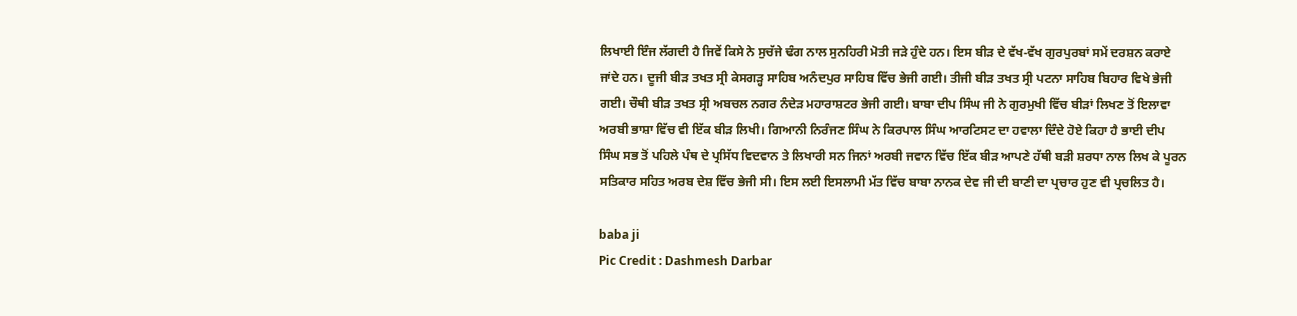ਲਿਖਾਈ ਇੰਜ ਲੱਗਦੀ ਹੈ ਜਿਵੇਂ ਕਿਸੇ ਨੇ ਸੁਚੱਜੇ ਢੰਗ ਨਾਲ ਸੁਨਹਿਰੀ ਮੋਤੀ ਜੜੇ ਹੁੰਦੇ ਹਨ। ਇਸ ਬੀੜ ਦੇ ਵੱਖ-ਵੱਖ ਗੁਰਪੁਰਬਾਂ ਸਮੇਂ ਦਰਸ਼ਨ ਕਰਾਏ ਜਾਂਦੇ ਹਨ। ਦੂਜੀ ਬੀੜ ਤਖਤ ਸ੍ਰੀ ਕੇਸਗੜ੍ਹ ਸਾਹਿਬ ਅਨੰਦਪੁਰ ਸਾਹਿਬ ਵਿੱਚ ਭੇਜੀ ਗਈ। ਤੀਜੀ ਬੀੜ ਤਖਤ ਸ੍ਰੀ ਪਟਨਾ ਸਾਹਿਬ ਬਿਹਾਰ ਵਿਖੇ ਭੇਜੀ ਗਈ। ਚੌਥੀ ਬੀੜ ਤਖਤ ਸ੍ਰੀ ਅਬਚਲ ਨਗਰ ਨੰਦੇੜ ਮਹਾਰਾਸ਼ਟਰ ਭੇਜੀ ਗਈ। ਬਾਬਾ ਦੀਪ ਸਿੰਘ ਜੀ ਨੇ ਗੁਰਮੁਖੀ ਵਿੱਚ ਬੀੜਾਂ ਲਿਖਣ ਤੋਂ ਇਲਾਵਾ ਅਰਬੀ ਭਾਸ਼ਾ ਵਿੱਚ ਵੀ ਇੱਕ ਬੀੜ ਲਿਖੀ। ਗਿਆਨੀ ਨਿਰੰਜਣ ਸਿੰਘ ਨੇ ਕਿਰਪਾਲ ਸਿੰਘ ਆਰਟਿਸਟ ਦਾ ਹਵਾਲਾ ਦਿੰਦੇ ਹੋਏ ਕਿਹਾ ਹੈ ਭਾਈ ਦੀਪ ਸਿੰਘ ਸਭ ਤੋਂ ਪਹਿਲੇ ਪੰਥ ਦੇ ਪ੍ਰਸਿੱਧ ਵਿਦਵਾਨ ਤੇ ਲਿਖਾਰੀ ਸਨ ਜਿਨਾਂ ਅਰਬੀ ਜਵਾਨ ਵਿੱਚ ਇੱਕ ਬੀੜ ਆਪਣੇ ਹੱਥੀ ਬੜੀ ਸ਼ਰਧਾ ਨਾਲ ਲਿਖ ਕੇ ਪੂਰਨ ਸਤਿਕਾਰ ਸਹਿਤ ਅਰਬ ਦੇਸ਼ ਵਿੱਚ ਭੇਜੀ ਸੀ। ਇਸ ਲਈ ਇਸਲਾਮੀ ਮੱਤ ਵਿੱਚ ਬਾਬਾ ਨਾਨਕ ਦੇਵ ਜੀ ਦੀ ਬਾਣੀ ਦਾ ਪ੍ਰਚਾਰ ਹੁਣ ਵੀ ਪ੍ਰਚਲਿਤ ਹੈ।

baba ji
Pic Credit : Dashmesh Darbar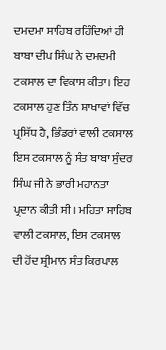ਦਮਦਮਾ ਸਾਹਿਬ ਰਹਿੰਦਿਆਂ ਹੀ ਬਾਬਾ ਦੀਪ ਸਿੰਘ ਨੇ ਦਮਦਮੀ ਟਕਸਾਲ ਦਾ ਵਿਕਾਸ ਕੀਤਾ। ਇਹ ਟਕਸਾਲ ਹੁਣ ਤਿੰਨ ਸ਼ਾਖਾਵਾਂ ਵਿੱਚ ਪ੍ਰਸਿੱਧ ਹੈ, ਭਿੰਡਰਾਂ ਵਾਲੀ ਟਕਸਾਲ ਇਸ ਟਕਸਾਲ ਨੂੰ ਸੰਤ ਬਾਬਾ ਸੁੰਦਰ ਸਿੰਘ ਜੀ ਨੇ ਭਾਰੀ ਮਹਾਨਤਾ ਪ੍ਰਦਾਨ ਕੀਤੀ ਸੀ। ਮਹਿਤਾ ਸਾਹਿਬ ਵਾਲੀ ਟਕਸਾਲ, ਇਸ ਟਕਸਾਲ ਦੀ ਹੋਂਦ ਸ਼੍ਰੀਮਾਨ ਸੰਤ ਕਿਰਪਾਲ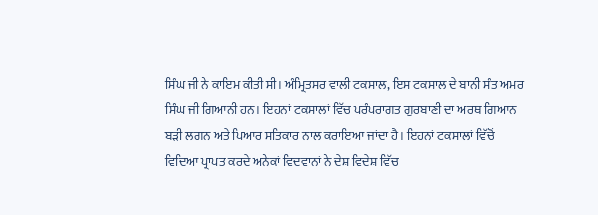ਸਿੰਘ ਜੀ ਨੇ ਕਾਇਮ ਕੀਤੀ ਸੀ। ਅੰਮ੍ਰਿਤਸਰ ਵਾਲੀ ਟਕਸਾਲ, ਇਸ ਟਕਸਾਲ ਦੇ ਬਾਨੀ ਸੰਤ ਅਮਰ ਸਿੰਘ ਜੀ ਗਿਆਨੀ ਹਨ। ਇਹਨਾਂ ਟਕਸਾਲਾਂ ਵਿੱਚ ਪਰੰਪਰਾਗਤ ਗੁਰਬਾਣੀ ਦਾ ਅਰਥ ਗਿਆਨ ਬੜੀ ਲਗਨ ਅਤੇ ਪਿਆਰ ਸਤਿਕਾਰ ਨਾਲ ਕਰਾਇਆ ਜਾਂਦਾ ਹੈ। ਇਹਨਾਂ ਟਕਸਾਲਾਂ ਵਿੱਚੋਂ ਵਿਦਿਆ ਪ੍ਰਾਪਤ ਕਰਦੇ ਅਨੇਕਾਂ ਵਿਦਵਾਨਾਂ ਨੇ ਦੇਸ਼ ਵਿਦੇਸ਼ ਵਿੱਚ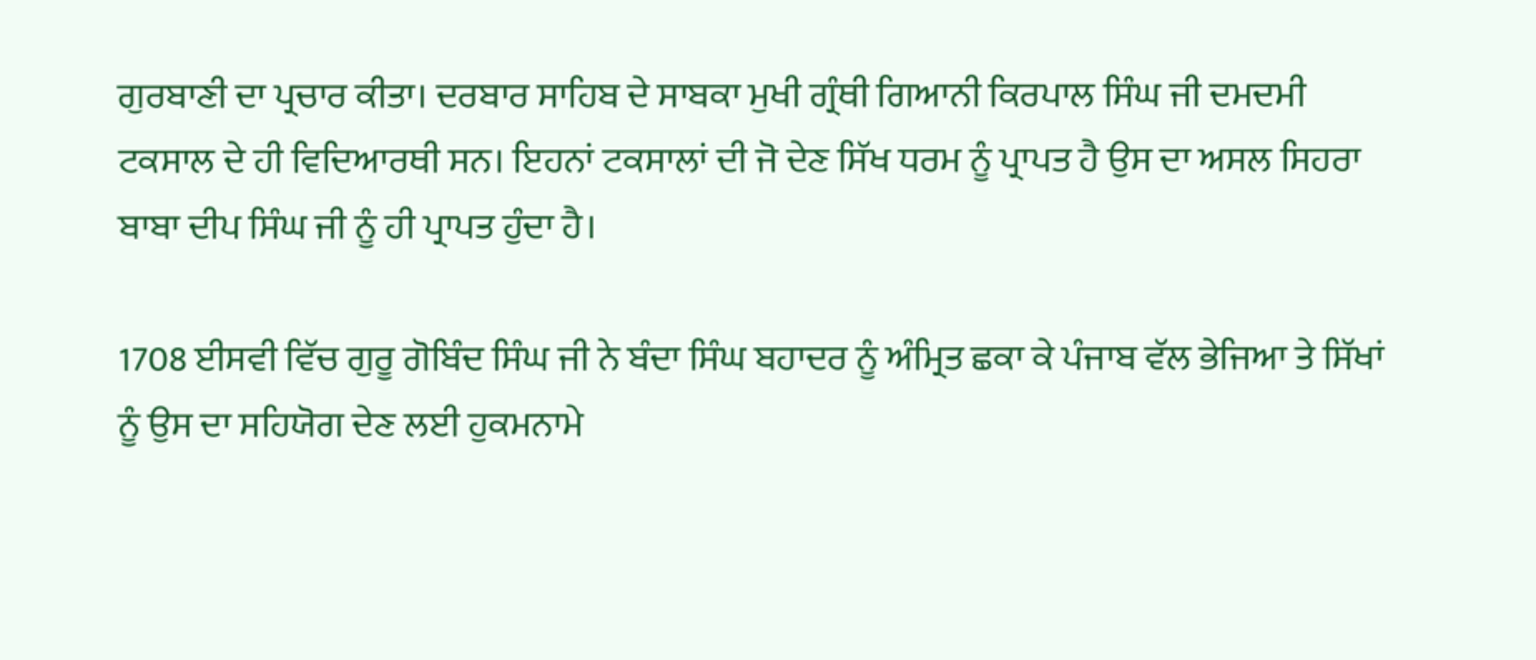ਗੁਰਬਾਣੀ ਦਾ ਪ੍ਰਚਾਰ ਕੀਤਾ। ਦਰਬਾਰ ਸਾਹਿਬ ਦੇ ਸਾਬਕਾ ਮੁਖੀ ਗ੍ਰੰਥੀ ਗਿਆਨੀ ਕਿਰਪਾਲ ਸਿੰਘ ਜੀ ਦਮਦਮੀ ਟਕਸਾਲ ਦੇ ਹੀ ਵਿਦਿਆਰਥੀ ਸਨ। ਇਹਨਾਂ ਟਕਸਾਲਾਂ ਦੀ ਜੋ ਦੇਣ ਸਿੱਖ ਧਰਮ ਨੂੰ ਪ੍ਰਾਪਤ ਹੈ ਉਸ ਦਾ ਅਸਲ ਸਿਹਰਾ ਬਾਬਾ ਦੀਪ ਸਿੰਘ ਜੀ ਨੂੰ ਹੀ ਪ੍ਰਾਪਤ ਹੁੰਦਾ ਹੈ।

1708 ਈਸਵੀ ਵਿੱਚ ਗੁਰੂ ਗੋਬਿੰਦ ਸਿੰਘ ਜੀ ਨੇ ਬੰਦਾ ਸਿੰਘ ਬਹਾਦਰ ਨੂੰ ਅੰਮ੍ਰਿਤ ਛਕਾ ਕੇ ਪੰਜਾਬ ਵੱਲ ਭੇਜਿਆ ਤੇ ਸਿੱਖਾਂ ਨੂੰ ਉਸ ਦਾ ਸਹਿਯੋਗ ਦੇਣ ਲਈ ਹੁਕਮਨਾਮੇ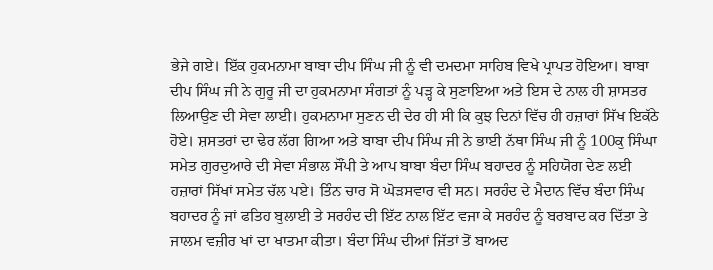ਭੇਜੇ ਗਏ। ਇੱਕ ਹੁਕਮਨਾਮਾ ਬਾਬਾ ਦੀਪ ਸਿੰਘ ਜੀ ਨੂੰ ਵੀ ਦਮਦਮਾ ਸਾਹਿਬ ਵਿਖੇ ਪ੍ਰਾਪਤ ਹੋਇਆ। ਬਾਬਾ ਦੀਪ ਸਿੰਘ ਜੀ ਨੇ ਗੁਰੂ ਜੀ ਦਾ ਹੁਕਮਨਾਮਾ ਸੰਗਤਾਂ ਨੂੰ ਪੜ੍ਹ ਕੇ ਸੁਣਾਇਆ ਅਤੇ ਇਸ ਦੇ ਨਾਲ ਹੀ ਸ਼ਾਸਤਰ ਲਿਆਉਣ ਦੀ ਸੇਵਾ ਲਾਈ। ਹੁਕਮਨਾਮਾ ਸੁਣਨ ਦੀ ਦੇਰ ਹੀ ਸੀ ਕਿ ਕੁਝ ਦਿਨਾਂ ਵਿੱਚ ਹੀ ਹਜ਼ਾਰਾਂ ਸਿੱਖ ਇਕੱਠੇ ਹੋਏ। ਸ਼ਸਤਰਾਂ ਦਾ ਢੇਰ ਲੱਗ ਗਿਆ ਅਤੇ ਬਾਬਾ ਦੀਪ ਸਿੰਘ ਜੀ ਨੇ ਭਾਈ ਨੱਥਾ ਸਿੰਘ ਜੀ ਨੂੰ 100ਕੁ ਸਿੰਘਾ ਸਮੇਤ ਗੁਰਦੁਆਰੇ ਦੀ ਸੇਵਾ ਸੰਭਾਲ ਸੌਂਪੀ ਤੇ ਆਪ ਬਾਬਾ ਬੰਦਾ ਸਿੰਘ ਬਹਾਦਰ ਨੂੰ ਸਹਿਯੋਗ ਦੇਣ ਲਈ ਹਜ਼ਾਰਾਂ ਸਿੱਖਾਂ ਸਮੇਤ ਚੱਲ ਪਏ। ਤਿੰਨ ਚਾਰ ਸੋ ਘੋੜਸਵਾਰ ਵੀ ਸਨ। ਸਰਹੰਦ ਦੇ ਮੈਦਾਨ ਵਿੱਚ ਬੰਦਾ ਸਿੰਘ ਬਹਾਦਰ ਨੂੰ ਜਾਂ ਫਤਿਹ ਬੁਲਾਈ ਤੇ ਸਰਹੰਦ ਦੀ ਇੱਟ ਨਾਲ ਇੱਟ ਵਜਾ ਕੇ ਸਰਹੰਦ ਨੂੰ ਬਰਬਾਦ ਕਰ ਦਿੱਤਾ ਤੇ ਜਾਲਮ ਵਜ਼ੀਰ ਖਾਂ ਦਾ ਖਾਤਮਾ ਕੀਤਾ। ਬੰਦਾ ਸਿੰਘ ਦੀਆਂ ਜਿੱਤਾਂ ਤੋਂ ਬਾਅਦ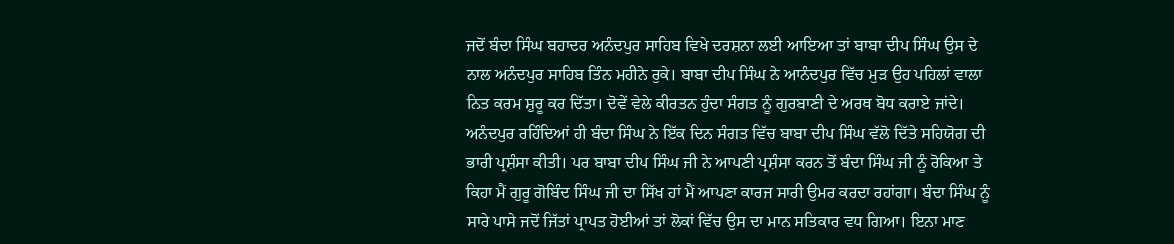ਜਦੋਂ ਬੰਦਾ ਸਿੰਘ ਬਹਾਦਰ ਅਨੰਦਪੁਰ ਸਾਹਿਬ ਵਿਖੇ ਦਰਸ਼ਨਾ ਲਈ ਆਇਆ ਤਾਂ ਬਾਬਾ ਦੀਪ ਸਿੰਘ ਉਸ ਦੇ ਨਾਲ ਅਨੰਦਪੁਰ ਸਾਹਿਬ ਤਿੰਨ ਮਹੀਨੇ ਰੁਕੇ। ਬਾਬਾ ਦੀਪ ਸਿੰਘ ਨੇ ਆਨੰਦਪੁਰ ਵਿੱਚ ਮੁੜ ਉਹ ਪਹਿਲਾਂ ਵਾਲਾ ਨਿਤ ਕਰਮ ਸ਼ੁਰੂ ਕਰ ਦਿੱਤਾ। ਦੋਵੇਂ ਵੇਲੇ ਕੀਰਤਨ ਹੁੰਦਾ ਸੰਗਤ ਨੂੰ ਗੁਰਬਾਣੀ ਦੇ ਅਰਥ ਬੋਧ ਕਰਾਏ ਜਾਂਦੇ। ਅਨੰਦਪੁਰ ਰਹਿੰਦਿਆਂ ਹੀ ਬੰਦਾ ਸਿੰਘ ਨੇ ਇੱਕ ਦਿਨ ਸੰਗਤ ਵਿੱਚ ਬਾਬਾ ਦੀਪ ਸਿੰਘ ਵੱਲੋ ਦਿੱਤੇ ਸਹਿਯੋਗ ਦੀ ਭਾਰੀ ਪ੍ਰਸ਼ੰਸਾ ਕੀਤੀ। ਪਰ ਬਾਬਾ ਦੀਪ ਸਿੰਘ ਜੀ ਨੇ ਆਪਣੀ ਪ੍ਰਸ਼ੰਸਾ ਕਰਨ ਤੋਂ ਬੰਦਾ ਸਿੰਘ ਜੀ ਨੂੰ ਰੋਕਿਆ ਤੇ ਕਿਹਾ ਮੈਂ ਗੁਰੂ ਗੋਬਿੰਦ ਸਿੰਘ ਜੀ ਦਾ ਸਿੱਖ ਹਾਂ ਮੈਂ ਆਪਣਾ ਕਾਰਜ ਸਾਰੀ ਉਮਰ ਕਰਦਾ ਰਹਾਂਗਾ। ਬੰਦਾ ਸਿੰਘ ਨੂੰ ਸਾਰੇ ਪਾਸੇ ਜਦੋਂ ਜਿੱਤਾਂ ਪ੍ਰਾਪਤ ਹੋਈਆਂ ਤਾਂ ਲੋਕਾਂ ਵਿੱਚ ਉਸ ਦਾ ਮਾਨ ਸਤਿਕਾਰ ਵਧ ਗਿਆ। ਇਨਾ ਮਾਣ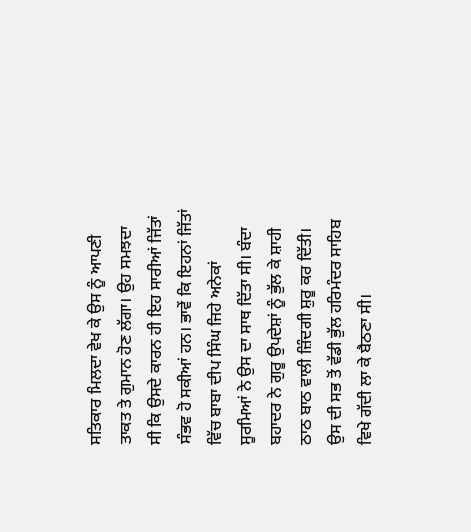ਸਤਿਕਾਰ ਮਿਲਦਾ ਵੇਖ ਕੇ ਉਸ ਨੂੰ ਆਪਣੀ ਤਾਕਤ ਤੇ ਗੁਮਾਨ ਹੋਣ ਲੱਗਾ। ਉਹ ਸਮਝਦਾ ਸੀ ਕਿ ਉਸਦੇ ਕਾਰਨ ਹੀ ਇਹ ਸਾਰੀਆਂ ਜਿੱਤਾਂ ਸੰਭਵ ਹੋ ਸਕੀਆਂ ਹਨ। ਭਾਵੇਂ ਕਿ ਇਹਨਾਂ ਜਿੱਤਾਂ ਵਿੱਚ ਬਾਬਾ ਦੀਪ ਸਿੰਘ ਜਿਹੇ ਅਨੇਕਾਂ ਸੂਰਮਿਆਂ ਨੇ ਉਸ ਦਾ ਸਾਥ ਦਿੱਤਾ ਸੀ। ਬੰਦਾ ਬਹਾਦਰ ਨੇ ਗੁਰੂ ਉਪਦੇਸ਼ਾਂ ਨੂੰ ਭੁੱਲ ਕੇ ਸ਼ਾਹੀ ਠਾਠ ਬਾਠ ਵਾਲੀ ਜ਼ਿੰਦਗੀ ਸ਼ੁਰੂ ਕਰ ਦਿੱਤੀ। ਉਸ ਦੀ ਸਭ ਤੋਂ ਵੱਡੀ ਭੁੱਲ ਹਰਿਮੰਦਰ ਸਾਹਿਬ ਵਿਖੇ ਗੱਦੀ ਲਾ ਕੇ ਬੈਠਣਾ ਸੀ।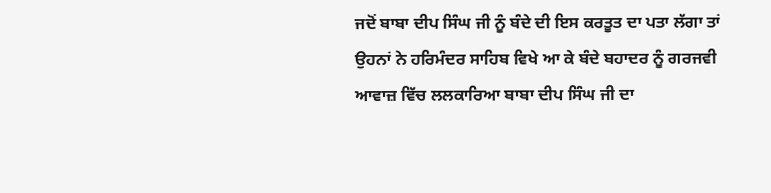ਜਦੋਂ ਬਾਬਾ ਦੀਪ ਸਿੰਘ ਜੀ ਨੂੰ ਬੰਦੇ ਦੀ ਇਸ ਕਰਤੂਤ ਦਾ ਪਤਾ ਲੱਗਾ ਤਾਂ ਉਹਨਾਂ ਨੇ ਹਰਿਮੰਦਰ ਸਾਹਿਬ ਵਿਖੇ ਆ ਕੇ ਬੰਦੇ ਬਹਾਦਰ ਨੂੰ ਗਰਜਵੀ ਆਵਾਜ਼ ਵਿੱਚ ਲਲਕਾਰਿਆ ਬਾਬਾ ਦੀਪ ਸਿੰਘ ਜੀ ਦਾ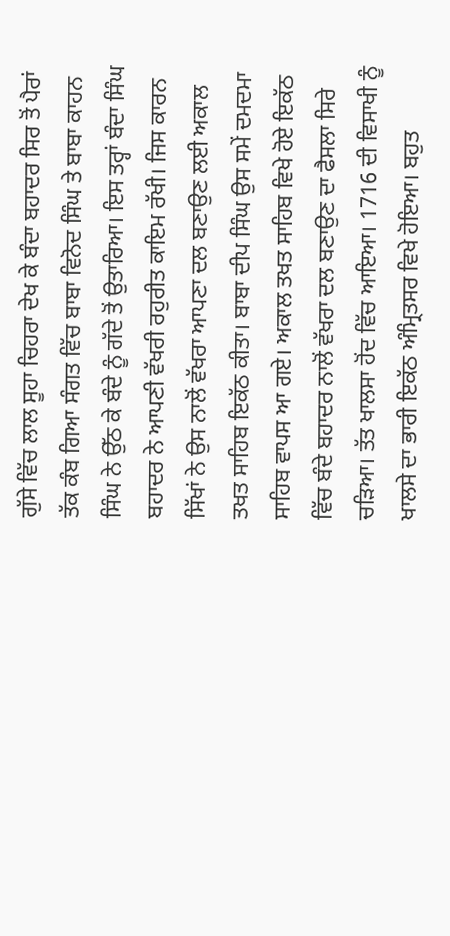ਗੁੱਸੇ ਵਿੱਚ ਲਾਲ ਸੂਹਾ ਚਿਹਰਾ ਦੇਖ ਕੇ ਬੰਦਾ ਬਹਾਦਰ ਸਿਰ ਤੋਂ ਪੈਰਾਂ ਤੱਕ ਕੰਬ ਗਿਆ ਸੰਗਤ ਵਿੱਚ ਬਾਬਾ ਵਿਨੋਦ ਸਿੰਘ ਤੇ ਬਾਬਾ ਕਾਹਨ ਸਿੰਘ ਨੇ ਉੱਠ ਕੇ ਬੰਦੇ ਨੂੰ ਗੱਦੇ ਤੋਂ ਉਤਾਰਿਆ। ਇਸ ਤਰ੍ਹਾਂ ਬੰਦਾ ਸਿੰਘ ਬਹਾਦਰ ਨੇ ਆਪਣੀ ਵੱਖਰੀ ਰਹੁਰੀਤ ਕਾਇਮ ਰੱਖੀ। ਜਿਸ ਕਾਰਨ ਸਿੱਖਾਂ ਨੇ ਉਸ ਨਾਲੋਂ ਵੱਖਰਾ ਆਪਣਾ ਦਲ ਬਣਾਉਣ ਲਈ ਅਕਾਲ ਤਖਤ ਸਾਹਿਬ ਇਕੱਠ ਕੀਤਾ। ਬਾਬਾ ਦੀਪ ਸਿੰਘ ਉਸ ਸਮੇਂ ਦਮਦਮਾ ਸਾਹਿਬ ਵਾਪਸ ਆ ਗਏ। ਅਕਾਲ ਤਖਤ ਸਾਹਿਬ ਵਿਖੇ ਹੋਏ ਇਕੱਠ ਵਿੱਚ ਬੰਦੇ ਬਹਾਦਰ ਨਾਲੋਂ ਵੱਖਰਾ ਦਲ ਬਣਾਉਣ ਦਾ ਫੈਸਲਾ ਸਿਰੇ ਚੜਿਆ। ਤੱਤ ਖਾਲਸਾ ਹੋਂਦ ਵਿੱਚ ਆਇਆ। 1716 ਦੀ ਵਿਸਾਖੀ ਨੂੰ ਖਾਲਸੇ ਦਾ ਭਾਰੀ ਇਕੱਠ ਅੰਮ੍ਰਿਤਸਰ ਵਿਖੇ ਹੋਇਆ। ਬਹੁਤ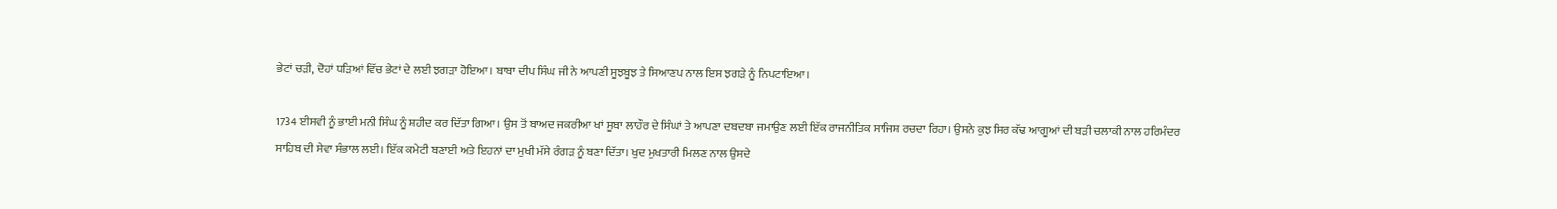ਭੇਟਾਂ ਚੜੀ, ਦੋਹਾਂ ਧੜਿਆਂ ਵਿੱਚ ਭੇਟਾਂ ਦੇ ਲਈ ਝਗੜਾ ਹੋਇਆ। ਬਾਬਾ ਦੀਪ ਸਿੰਘ ਜੀ ਨੇ ਆਪਣੀ ਸੂਝਬੂਝ ਤੇ ਸਿਆਣਪ ਨਾਲ ਇਸ ਝਗੜੇ ਨੂੰ ਨਿਪਟਾਇਆ।

1734 ਈਸਵੀ ਨੂੰ ਭਾਈ ਮਨੀ ਸਿੰਘ ਨੂੰ ਸ਼ਹੀਦ ਕਰ ਦਿੱਤਾ ਗਿਆ। ਉਸ ਤੋਂ ਬਾਅਦ ਜਕਰੀਆ ਖਾਂ ਸੂਬਾ ਲਾਹੌਰ ਦੇ ਸਿੰਘਾਂ ਤੇ ਆਪਣਾ ਦਬਦਬਾ ਜਮਾਉਣ ਲਈ ਇੱਕ ਰਾਜਨੀਤਿਕ ਸਾਜਿਸ਼ ਰਚਦਾ ਰਿਹਾ। ਉਸਨੇ ਕੁਝ ਸਿਰ ਕੱਢ ਆਗੂਆਂ ਦੀ ਬੜੀ ਚਲਾਕੀ ਨਾਲ ਹਰਿਮੰਦਰ ਸਾਹਿਬ ਦੀ ਸੇਵਾ ਸੰਭਾਲ ਲਈ। ਇੱਕ ਕਮੇਟੀ ਬਣਾਈ ਅਤੇ ਇਹਨਾਂ ਦਾ ਮੁਖੀ ਮੱਸੇ ਰੰਗੜ ਨੂੰ ਬਣਾ ਦਿੱਤਾ। ਖੁਦ ਮੁਖਤਾਰੀ ਮਿਲਣ ਨਾਲ ਉਸਦੇ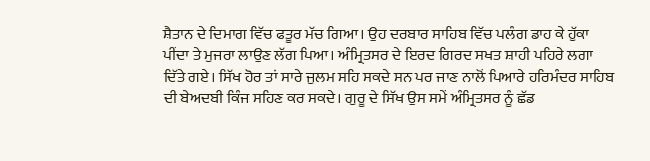ਸ਼ੈਤਾਨ ਦੇ ਦਿਮਾਗ ਵਿੱਚ ਫਤੂਰ ਮੱਚ ਗਿਆ। ਉਹ ਦਰਬਾਰ ਸਾਹਿਬ ਵਿੱਚ ਪਲੰਗ ਡਾਹ ਕੇ ਹੁੱਕਾ ਪੀਂਦਾ ਤੇ ਮੁਜਰਾ ਲਾਉਣ ਲੱਗ ਪਿਆ। ਅੰਮ੍ਰਿਤਸਰ ਦੇ ਇਰਦ ਗਿਰਦ ਸਖਤ ਸ਼ਾਹੀ ਪਹਿਰੇ ਲਗਾ ਦਿੱਤੇ ਗਏ। ਸਿੱਖ ਹੋਰ ਤਾਂ ਸਾਰੇ ਜੁਲਮ ਸਹਿ ਸਕਦੇ ਸਨ ਪਰ ਜਾਣ ਨਾਲੋਂ ਪਿਆਰੇ ਹਰਿਮੰਦਰ ਸਾਹਿਬ ਦੀ ਬੇਅਦਬੀ ਕਿੰਜ ਸਹਿਣ ਕਰ ਸਕਦੇ। ਗੁਰੂ ਦੇ ਸਿੱਖ ਉਸ ਸਮੇਂ ਅੰਮ੍ਰਿਤਸਰ ਨੂੰ ਛੱਡ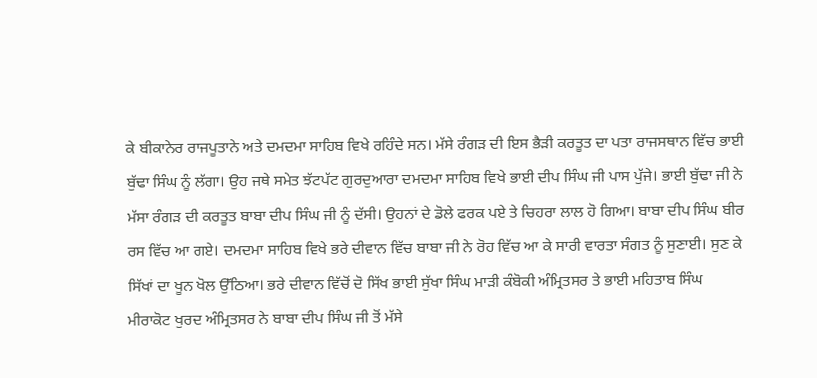ਕੇ ਬੀਕਾਨੇਰ ਰਾਜਪੂਤਾਨੇ ਅਤੇ ਦਮਦਮਾ ਸਾਹਿਬ ਵਿਖੇ ਰਹਿੰਦੇ ਸਨ। ਮੱਸੇ ਰੰਗੜ ਦੀ ਇਸ ਭੈੜੀ ਕਰਤੂਤ ਦਾ ਪਤਾ ਰਾਜਸਥਾਨ ਵਿੱਚ ਭਾਈ ਬੁੱਢਾ ਸਿੰਘ ਨੂੰ ਲੱਗਾ। ਉਹ ਜਥੇ ਸਮੇਤ ਝੱਟਪੱਟ ਗੁਰਦੁਆਰਾ ਦਮਦਮਾ ਸਾਹਿਬ ਵਿਖੇ ਭਾਈ ਦੀਪ ਸਿੰਘ ਜੀ ਪਾਸ ਪੁੱਜੇ। ਭਾਈ ਬੁੱਢਾ ਜੀ ਨੇ ਮੱਸਾ ਰੰਗੜ ਦੀ ਕਰਤੂਤ ਬਾਬਾ ਦੀਪ ਸਿੰਘ ਜੀ ਨੂੰ ਦੱਸੀ। ਉਹਨਾਂ ਦੇ ਡੋਲੇ ਫਰਕ ਪਏ ਤੇ ਚਿਹਰਾ ਲਾਲ ਹੋ ਗਿਆ। ਬਾਬਾ ਦੀਪ ਸਿੰਘ ਬੀਰ ਰਸ ਵਿੱਚ ਆ ਗਏ। ਦਮਦਮਾ ਸਾਹਿਬ ਵਿਖੇ ਭਰੇ ਦੀਵਾਨ ਵਿੱਚ ਬਾਬਾ ਜੀ ਨੇ ਰੋਹ ਵਿੱਚ ਆ ਕੇ ਸਾਰੀ ਵਾਰਤਾ ਸੰਗਤ ਨੂੰ ਸੁਣਾਈ। ਸੁਣ ਕੇ ਸਿੱਖਾਂ ਦਾ ਖੂਨ ਖੋਲ ਉੱਠਿਆ। ਭਰੇ ਦੀਵਾਨ ਵਿੱਚੋਂ ਦੋ ਸਿੱਖ ਭਾਈ ਸੁੱਖਾ ਸਿੰਘ ਮਾੜੀ ਕੰਬੋਕੀ ਅੰਮ੍ਰਿਤਸਰ ਤੇ ਭਾਈ ਮਹਿਤਾਬ ਸਿੰਘ ਮੀਰਾਕੋਟ ਖੁਰਦ ਅੰਮ੍ਰਿਤਸਰ ਨੇ ਬਾਬਾ ਦੀਪ ਸਿੰਘ ਜੀ ਤੋਂ ਮੱਸੇ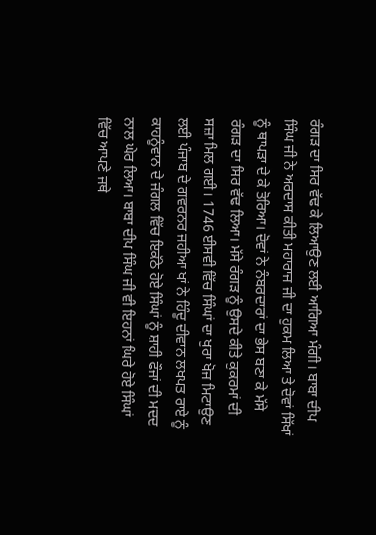ਰੰਗੜ ਦਾ ਸਿਰ ਵੱਢ ਕੇ ਲਿਆਉਣ ਲਈ ਆਗਿਆ ਮੰਗੀ। ਬਾਬਾ ਦੀਪ ਸਿੰਘ ਜੀ ਨੇ ਅਰਦਾਸ ਕੀਤੀ ਮਹਾਰਾਜ ਜੀ ਦਾ ਹੁਕਮ ਲਿਆ ਤੇ ਦੋਵਾਂ ਸਿੱਖਾਂ ਨੂੰ ਥਾਪੜਾ ਦੇ ਕੇ ਤੋਰਿਆ। ਦੋਵਾਂ ਨੇ ਨੰਬਰਦਾਰਾਂ ਦਾ ਭੇਸ ਬਣਾ ਕੇ ਮੱਸੇ ਰੰਗੜ ਦਾ ਸਿਰ ਵੱਢ ਲਿਆ। ਮੱਸੇ ਰੰਗੜ ਨੂੰ ਉਸਦੇ ਕੀਤੇ ਕੁਕਰਮਾਂ ਦੀ ਸਜ਼ਾ ਮਿਲ ਗਈ। 1746 ਈਸਵੀ ਵਿੱਚ ਸਿੰਘਾਂ ਦਾ ਖੁਰਾ ਖੋਜ ਮਿਟਾਉਣ ਲਈ ਪੰਜਾਬ ਦੇ ਗਵਰਨਰ ਜਹੀਆ ਖਾਂ ਨੇ ਹਿੰਦੂ ਦੀਵਾਨ ਲਖਪਤ ਰਾਏ ਨੂੰ ਕਾਹਨੂੰਵਾਨ ਦੇ ਜੰਗਲ ਵਿੱਚ ਇਕੱਠੇ ਹੋਏ ਸਿੰਘਾਂ ਨੂੰ ਸ਼ਾਹੀ ਫੌਜਾਂ ਦੀ ਮਦਦ ਨਾਲ ਘੇਰ ਲਿਆ। ਬਾਬਾ ਦੀਪ ਸਿੰਘ ਜੀ ਵੀ ਇਹਨਾਂ ਘਿਰੇ ਹੋਏ ਸਿੰਘਾਂ ਵਿੱਚ ਆਪਣੇ ਜਥੇ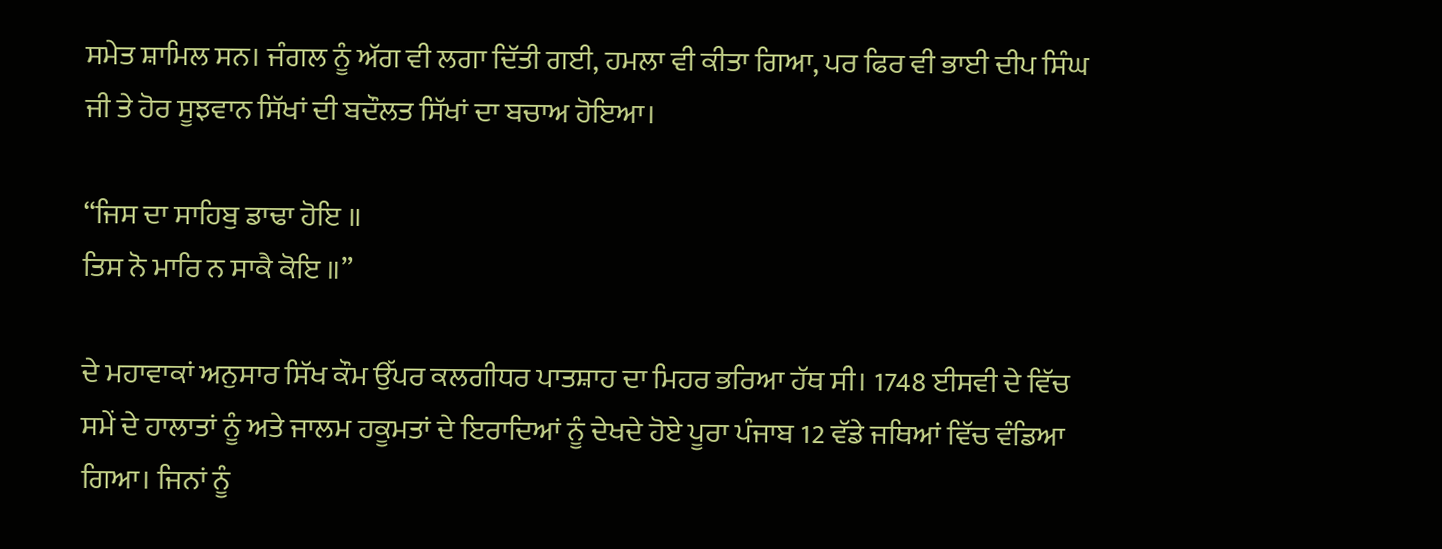ਸਮੇਤ ਸ਼ਾਮਿਲ ਸਨ। ਜੰਗਲ ਨੂੰ ਅੱਗ ਵੀ ਲਗਾ ਦਿੱਤੀ ਗਈ, ਹਮਲਾ ਵੀ ਕੀਤਾ ਗਿਆ, ਪਰ ਫਿਰ ਵੀ ਭਾਈ ਦੀਪ ਸਿੰਘ ਜੀ ਤੇ ਹੋਰ ਸੂਝਵਾਨ ਸਿੱਖਾਂ ਦੀ ਬਦੌਲਤ ਸਿੱਖਾਂ ਦਾ ਬਚਾਅ ਹੋਇਆ।

“ਜਿਸ ਦਾ ਸਾਹਿਬੁ ਡਾਢਾ ਹੋਇ ॥
ਤਿਸ ਨੋ ਮਾਰਿ ਨ ਸਾਕੈ ਕੋਇ ॥”

ਦੇ ਮਹਾਵਾਕਾਂ ਅਨੁਸਾਰ ਸਿੱਖ ਕੌਮ ਉੱਪਰ ਕਲਗੀਧਰ ਪਾਤਸ਼ਾਹ ਦਾ ਮਿਹਰ ਭਰਿਆ ਹੱਥ ਸੀ। 1748 ਈਸਵੀ ਦੇ ਵਿੱਚ ਸਮੇਂ ਦੇ ਹਾਲਾਤਾਂ ਨੂੰ ਅਤੇ ਜਾਲਮ ਹਕੂਮਤਾਂ ਦੇ ਇਰਾਦਿਆਂ ਨੂੰ ਦੇਖਦੇ ਹੋਏ ਪੂਰਾ ਪੰਜਾਬ 12 ਵੱਡੇ ਜਥਿਆਂ ਵਿੱਚ ਵੰਡਿਆ ਗਿਆ। ਜਿਨਾਂ ਨੂੰ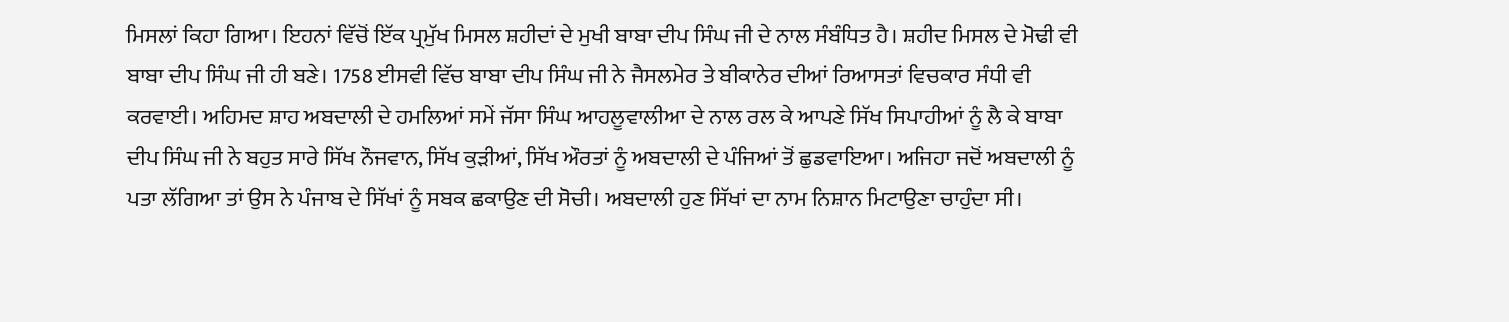ਮਿਸਲਾਂ ਕਿਹਾ ਗਿਆ। ਇਹਨਾਂ ਵਿੱਚੋਂ ਇੱਕ ਪ੍ਰਮੁੱਖ ਮਿਸਲ ਸ਼ਹੀਦਾਂ ਦੇ ਮੁਖੀ ਬਾਬਾ ਦੀਪ ਸਿੰਘ ਜੀ ਦੇ ਨਾਲ ਸੰਬੰਧਿਤ ਹੈ। ਸ਼ਹੀਦ ਮਿਸਲ ਦੇ ਮੋਢੀ ਵੀ ਬਾਬਾ ਦੀਪ ਸਿੰਘ ਜੀ ਹੀ ਬਣੇ। 1758 ਈਸਵੀ ਵਿੱਚ ਬਾਬਾ ਦੀਪ ਸਿੰਘ ਜੀ ਨੇ ਜੈਸਲਮੇਰ ਤੇ ਬੀਕਾਨੇਰ ਦੀਆਂ ਰਿਆਸਤਾਂ ਵਿਚਕਾਰ ਸੰਧੀ ਵੀ ਕਰਵਾਈ। ਅਹਿਮਦ ਸ਼ਾਹ ਅਬਦਾਲੀ ਦੇ ਹਮਲਿਆਂ ਸਮੇਂ ਜੱਸਾ ਸਿੰਘ ਆਹਲੂਵਾਲੀਆ ਦੇ ਨਾਲ ਰਲ ਕੇ ਆਪਣੇ ਸਿੱਖ ਸਿਪਾਹੀਆਂ ਨੂੰ ਲੈ ਕੇ ਬਾਬਾ ਦੀਪ ਸਿੰਘ ਜੀ ਨੇ ਬਹੁਤ ਸਾਰੇ ਸਿੱਖ ਨੌਜਵਾਨ, ਸਿੱਖ ਕੁੜੀਆਂ, ਸਿੱਖ ਔਰਤਾਂ ਨੂੰ ਅਬਦਾਲੀ ਦੇ ਪੰਜਿਆਂ ਤੋਂ ਛੁਡਵਾਇਆ। ਅਜਿਹਾ ਜਦੋਂ ਅਬਦਾਲੀ ਨੂੰ ਪਤਾ ਲੱਗਿਆ ਤਾਂ ਉਸ ਨੇ ਪੰਜਾਬ ਦੇ ਸਿੱਖਾਂ ਨੂੰ ਸਬਕ ਛਕਾਉਣ ਦੀ ਸੋਚੀ। ਅਬਦਾਲੀ ਹੁਣ ਸਿੱਖਾਂ ਦਾ ਨਾਮ ਨਿਸ਼ਾਨ ਮਿਟਾਉਣਾ ਚਾਹੁੰਦਾ ਸੀ।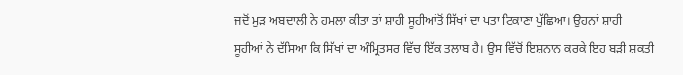ਜਦੋਂ ਮੁੜ ਅਬਦਾਲੀ ਨੇ ਹਮਲਾ ਕੀਤਾ ਤਾਂ ਸ਼ਾਹੀ ਸੂਹੀਆਂਤੋਂ ਸਿੱਖਾਂ ਦਾ ਪਤਾ ਟਿਕਾਣਾ ਪੁੱਛਿਆ। ਉਹਨਾਂ ਸ਼ਾਹੀ ਸੂਹੀਆਂ ਨੇ ਦੱਸਿਆ ਕਿ ਸਿੱਖਾਂ ਦਾ ਅੰਮ੍ਰਿਤਸਰ ਵਿੱਚ ਇੱਕ ਤਲਾਬ ਹੈ। ਉਸ ਵਿੱਚੋਂ ਇਸ਼ਨਾਨ ਕਰਕੇ ਇਹ ਬੜੀ ਸ਼ਕਤੀ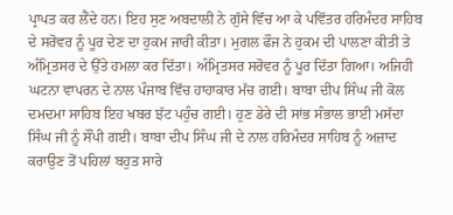ਪ੍ਰਾਪਤ ਕਰ ਲੈਂਦੇ ਹਨ। ਇਹ ਸੁਣ ਅਬਦਾਲੀ ਨੇ ਗੁੱਸੇ ਵਿੱਚ ਆ ਕੇ ਪਵਿੱਤਰ ਹਰਿਮੰਦਰ ਸਾਹਿਬ ਦੇ ਸਰੋਵਰ ਨੂੰ ਪੂਰ ਦੇਣ ਦਾ ਹੁਕਮ ਜਾਰੀ ਕੀਤਾ। ਮੁਗਲ ਫੌਜ ਨੇ ਹੁਕਮ ਦੀ ਪਾਲਣਾ ਕੀਤੀ ਤੇ ਅੰਮ੍ਰਿਤਸਰ ਦੇ ਉੱਤੇ ਹਮਲਾ ਕਰ ਦਿੱਤਾ। ਅੰਮ੍ਰਿਤਸਰ ਸਰੋਵਰ ਨੂੰ ਪੂਰ ਦਿੱਤਾ ਗਿਆ। ਅਜਿਹੀ ਘਟਨਾ ਵਾਪਰਨ ਦੇ ਨਾਲ ਪੰਜਾਬ ਵਿੱਚ ਹਾਹਾਕਾਰ ਮੱਚ ਗਈ। ਬਾਬਾ ਦੀਪ ਸਿੰਘ ਜੀ ਕੋਲ ਦਮਦਮਾ ਸਾਹਿਬ ਇਹ ਖਬਰ ਝੱਟ ਪਹੁੰਚ ਗਈ। ਹੁਣ ਡੇਰੇ ਦੀ ਸਾਂਭ ਸੰਭਾਲ ਭਾਈ ਮਸੱਦਾ ਸਿੰਘ ਜੀ ਨੂੰ ਸੌਂਪੀ ਗਈ। ਬਾਬਾ ਦੀਪ ਸਿੰਘ ਜੀ ਦੇ ਨਾਲ ਹਰਿਮੰਦਰ ਸਾਹਿਬ ਨੂੰ ਅਜ਼ਾਦ ਕਰਾਉਣ ਤੋਂ ਪਹਿਲਾਂ ਬਹੁਤ ਸਾਰੇ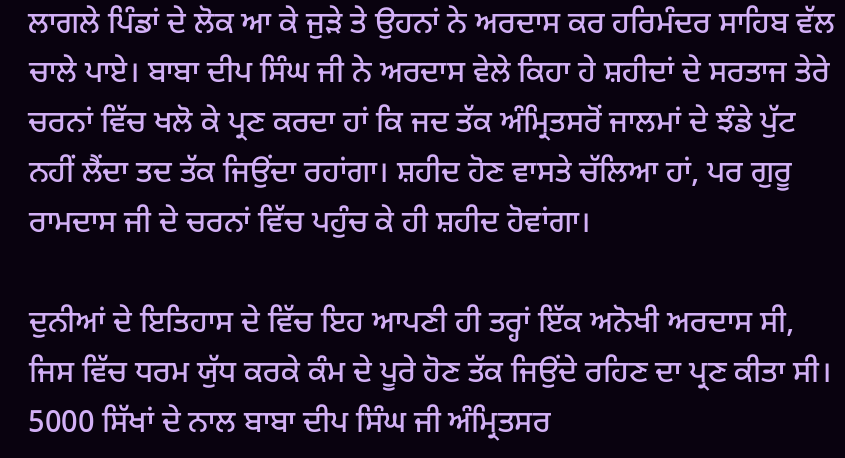ਲਾਗਲੇ ਪਿੰਡਾਂ ਦੇ ਲੋਕ ਆ ਕੇ ਜੁੜੇ ਤੇ ਉਹਨਾਂ ਨੇ ਅਰਦਾਸ ਕਰ ਹਰਿਮੰਦਰ ਸਾਹਿਬ ਵੱਲ ਚਾਲੇ ਪਾਏ। ਬਾਬਾ ਦੀਪ ਸਿੰਘ ਜੀ ਨੇ ਅਰਦਾਸ ਵੇਲੇ ਕਿਹਾ ਹੇ ਸ਼ਹੀਦਾਂ ਦੇ ਸਰਤਾਜ ਤੇਰੇ ਚਰਨਾਂ ਵਿੱਚ ਖਲੋ ਕੇ ਪ੍ਰਣ ਕਰਦਾ ਹਾਂ ਕਿ ਜਦ ਤੱਕ ਅੰਮ੍ਰਿਤਸਰੋਂ ਜਾਲਮਾਂ ਦੇ ਝੰਡੇ ਪੁੱਟ ਨਹੀਂ ਲੈਂਦਾ ਤਦ ਤੱਕ ਜਿਉਂਦਾ ਰਹਾਂਗਾ। ਸ਼ਹੀਦ ਹੋਣ ਵਾਸਤੇ ਚੱਲਿਆ ਹਾਂ, ਪਰ ਗੁਰੂ ਰਾਮਦਾਸ ਜੀ ਦੇ ਚਰਨਾਂ ਵਿੱਚ ਪਹੁੰਚ ਕੇ ਹੀ ਸ਼ਹੀਦ ਹੋਵਾਂਗਾ।

ਦੁਨੀਆਂ ਦੇ ਇਤਿਹਾਸ ਦੇ ਵਿੱਚ ਇਹ ਆਪਣੀ ਹੀ ਤਰ੍ਹਾਂ ਇੱਕ ਅਨੋਖੀ ਅਰਦਾਸ ਸੀ, ਜਿਸ ਵਿੱਚ ਧਰਮ ਯੁੱਧ ਕਰਕੇ ਕੰਮ ਦੇ ਪੂਰੇ ਹੋਣ ਤੱਕ ਜਿਉਂਦੇ ਰਹਿਣ ਦਾ ਪ੍ਰਣ ਕੀਤਾ ਸੀ। 5000 ਸਿੱਖਾਂ ਦੇ ਨਾਲ ਬਾਬਾ ਦੀਪ ਸਿੰਘ ਜੀ ਅੰਮ੍ਰਿਤਸਰ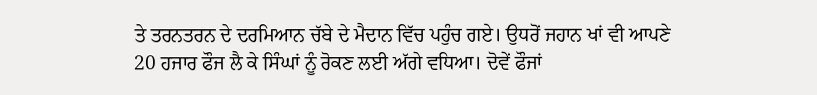ਤੇ ਤਰਨਤਰਨ ਦੇ ਦਰਮਿਆਨ ਚੱਬੇ ਦੇ ਮੈਦਾਨ ਵਿੱਚ ਪਹੁੰਚ ਗਏ। ਉਧਰੋਂ ਜਹਾਨ ਖਾਂ ਵੀ ਆਪਣੇ 20 ਹਜਾਰ ਫੌਜ ਲੈ ਕੇ ਸਿੰਘਾਂ ਨੂੰ ਰੋਕਣ ਲਈ ਅੱਗੇ ਵਧਿਆ। ਦੋਵੇਂ ਫੌਜਾਂ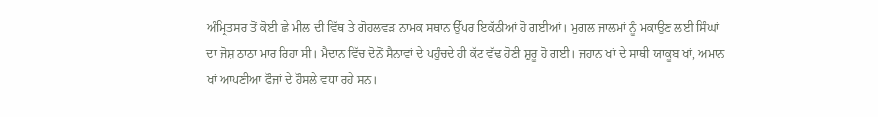ਅੰਮ੍ਰਿਤਸਰ ਤੋਂ ਕੋਈ ਛੇ ਮੀਲ ਦੀ ਵਿੱਥ ਤੇ ਗੋਹਲਵੜ ਨਾਮਕ ਸਥਾਨ ਉੱਪਰ ਇਕੱਠੀਆਂ ਹੋ ਗਈਆਂ। ਮੁਗਲ ਜਾਲਮਾਂ ਨੂੰ ਮਕਾਉਣ ਲਈ ਸਿੰਘਾਂ ਦਾ ਜੋਸ਼ ਠਾਠਾ ਮਾਰ ਰਿਹਾ ਸੀ। ਮੈਦਾਨ ਵਿੱਚ ਦੋਨੋਂ ਸੈਨਾਵਾਂ ਦੇ ਪਹੁੰਚਦੇ ਹੀ ਕੱਟ ਵੱਢ ਹੋਣੀ ਸ਼ੁਰੂ ਹੋ ਗਈ। ਜਹਾਨ ਖਾਂ ਦੇ ਸਾਥੀ ਯਾਕੂਬ ਖਾਂ, ਅਮਾਨ ਖਾਂ ਆਪਣੀਆ ਫੌਜਾਂ ਦੇ ਹੌਸਲੇ ਵਧਾ ਰਹੇ ਸਨ।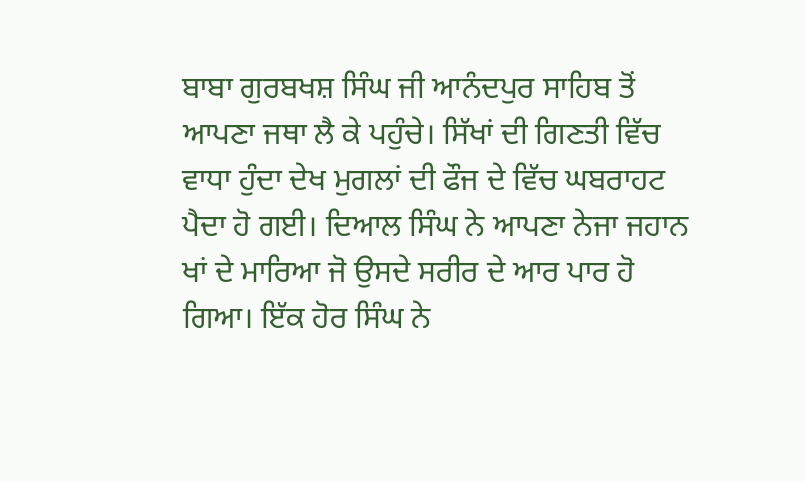ਬਾਬਾ ਗੁਰਬਖਸ਼ ਸਿੰਘ ਜੀ ਆਨੰਦਪੁਰ ਸਾਹਿਬ ਤੋਂ ਆਪਣਾ ਜਥਾ ਲੈ ਕੇ ਪਹੁੰਚੇ। ਸਿੱਖਾਂ ਦੀ ਗਿਣਤੀ ਵਿੱਚ ਵਾਧਾ ਹੁੰਦਾ ਦੇਖ ਮੁਗਲਾਂ ਦੀ ਫੌਜ ਦੇ ਵਿੱਚ ਘਬਰਾਹਟ ਪੈਦਾ ਹੋ ਗਈ। ਦਿਆਲ ਸਿੰਘ ਨੇ ਆਪਣਾ ਨੇਜਾ ਜਹਾਨ ਖਾਂ ਦੇ ਮਾਰਿਆ ਜੋ ਉਸਦੇ ਸਰੀਰ ਦੇ ਆਰ ਪਾਰ ਹੋ ਗਿਆ। ਇੱਕ ਹੋਰ ਸਿੰਘ ਨੇ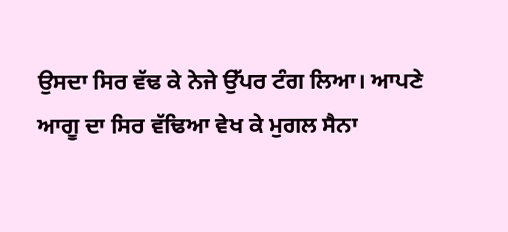ਉਸਦਾ ਸਿਰ ਵੱਢ ਕੇ ਨੇਜੇ ਉੱਪਰ ਟੰਗ ਲਿਆ। ਆਪਣੇ ਆਗੂ ਦਾ ਸਿਰ ਵੱਢਿਆ ਵੇਖ ਕੇ ਮੁਗਲ ਸੈਨਾ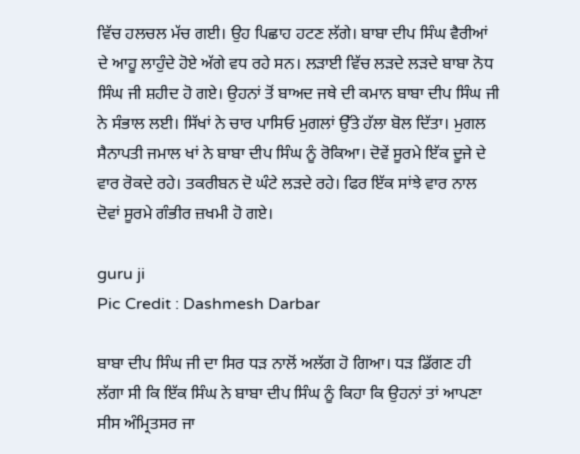ਵਿੱਚ ਹਲਚਲ ਮੱਚ ਗਈ। ਉਹ ਪਿਛਾਹ ਹਟਣ ਲੱਗੇ। ਬਾਬਾ ਦੀਪ ਸਿੰਘ ਵੈਰੀਆਂ ਦੇ ਆਹੂ ਲਾਹੁੰਦੇ ਹੋਏ ਅੱਗੇ ਵਧ ਰਹੇ ਸਨ। ਲੜਾਈ ਵਿੱਚ ਲੜਦੇ ਲੜਦੇ ਬਾਬਾ ਨੋਧ ਸਿੰਘ ਜੀ ਸ਼ਹੀਦ ਹੋ ਗਏ। ਉਹਨਾਂ ਤੋਂ ਬਾਅਦ ਜਥੇ ਦੀ ਕਮਾਨ ਬਾਬਾ ਦੀਪ ਸਿੰਘ ਜੀ ਨੇ ਸੰਭਾਲ ਲਈ। ਸਿੱਖਾਂ ਨੇ ਚਾਰ ਪਾਸਿਓ ਮੁਗਲਾਂ ਉੱਤੇ ਹੱਲਾ ਬੋਲ ਦਿੱਤਾ। ਮੁਗਲ ਸੈਨਾਪਤੀ ਜਮਾਲ ਖਾਂ ਨੇ ਬਾਬਾ ਦੀਪ ਸਿੰਘ ਨੂੰ ਰੋਕਿਆ। ਦੋਵੇਂ ਸੂਰਮੇ ਇੱਕ ਦੂਜੇ ਦੇ ਵਾਰ ਰੋਕਦੇ ਰਹੇ। ਤਕਰੀਬਨ ਦੋ ਘੰਟੇ ਲੜਦੇ ਰਹੇ। ਫਿਰ ਇੱਕ ਸਾਂਝੇ ਵਾਰ ਨਾਲ ਦੋਵਾਂ ਸੂਰਮੇ ਗੰਭੀਰ ਜ਼ਖਮੀ ਹੋ ਗਏ।

guru ji
Pic Credit : Dashmesh Darbar

ਬਾਬਾ ਦੀਪ ਸਿੰਘ ਜੀ ਦਾ ਸਿਰ ਧੜ ਨਾਲੋਂ ਅਲੱਗ ਹੋ ਗਿਆ। ਧੜ ਡਿੱਗਣ ਹੀ ਲੱਗਾ ਸੀ ਕਿ ਇੱਕ ਸਿੰਘ ਨੇ ਬਾਬਾ ਦੀਪ ਸਿੰਘ ਨੂੰ ਕਿਹਾ ਕਿ ਉਹਨਾਂ ਤਾਂ ਆਪਣਾ ਸੀਸ ਅੰਮ੍ਰਿਤਸਰ ਜਾ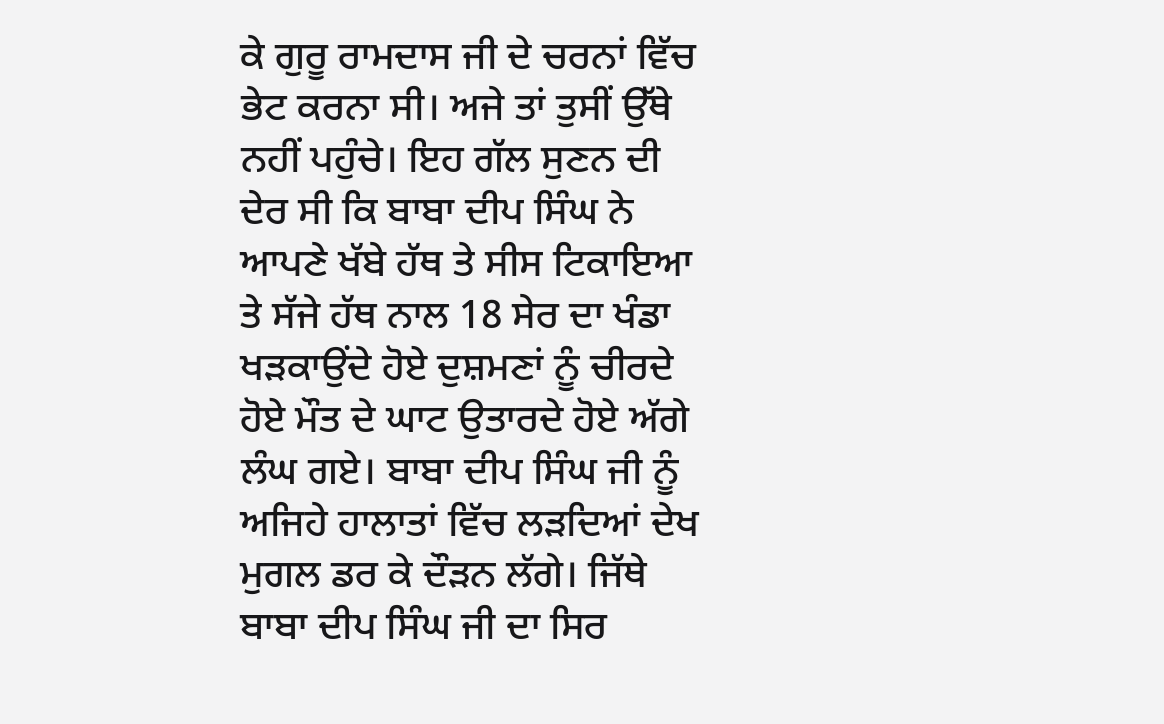ਕੇ ਗੁਰੂ ਰਾਮਦਾਸ ਜੀ ਦੇ ਚਰਨਾਂ ਵਿੱਚ ਭੇਟ ਕਰਨਾ ਸੀ। ਅਜੇ ਤਾਂ ਤੁਸੀਂ ਉੱਥੇ ਨਹੀਂ ਪਹੁੰਚੇ। ਇਹ ਗੱਲ ਸੁਣਨ ਦੀ ਦੇਰ ਸੀ ਕਿ ਬਾਬਾ ਦੀਪ ਸਿੰਘ ਨੇ ਆਪਣੇ ਖੱਬੇ ਹੱਥ ਤੇ ਸੀਸ ਟਿਕਾਇਆ ਤੇ ਸੱਜੇ ਹੱਥ ਨਾਲ 18 ਸੇਰ ਦਾ ਖੰਡਾ ਖੜਕਾਉਂਦੇ ਹੋਏ ਦੁਸ਼ਮਣਾਂ ਨੂੰ ਚੀਰਦੇ ਹੋਏ ਮੌਤ ਦੇ ਘਾਟ ਉਤਾਰਦੇ ਹੋਏ ਅੱਗੇ ਲੰਘ ਗਏ। ਬਾਬਾ ਦੀਪ ਸਿੰਘ ਜੀ ਨੂੰ ਅਜਿਹੇ ਹਾਲਾਤਾਂ ਵਿੱਚ ਲੜਦਿਆਂ ਦੇਖ ਮੁਗਲ ਡਰ ਕੇ ਦੌੜਨ ਲੱਗੇ। ਜਿੱਥੇ ਬਾਬਾ ਦੀਪ ਸਿੰਘ ਜੀ ਦਾ ਸਿਰ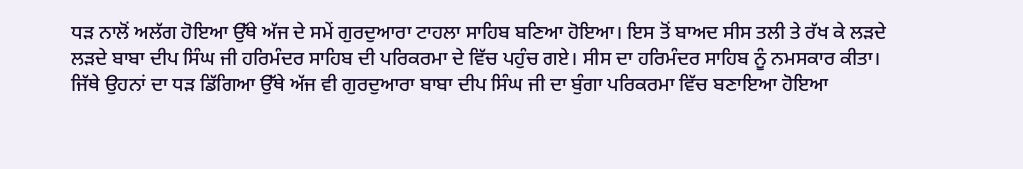ਧੜ ਨਾਲੋਂ ਅਲੱਗ ਹੋਇਆ ਉੱਥੇ ਅੱਜ ਦੇ ਸਮੇਂ ਗੁਰਦੁਆਰਾ ਟਾਹਲਾ ਸਾਹਿਬ ਬਣਿਆ ਹੋਇਆ। ਇਸ ਤੋਂ ਬਾਅਦ ਸੀਸ ਤਲੀ ਤੇ ਰੱਖ ਕੇ ਲੜਦੇ ਲੜਦੇ ਬਾਬਾ ਦੀਪ ਸਿੰਘ ਜੀ ਹਰਿਮੰਦਰ ਸਾਹਿਬ ਦੀ ਪਰਿਕਰਮਾ ਦੇ ਵਿੱਚ ਪਹੁੰਚ ਗਏ। ਸੀਸ ਦਾ ਹਰਿਮੰਦਰ ਸਾਹਿਬ ਨੂੰ ਨਮਸਕਾਰ ਕੀਤਾ। ਜਿੱਥੇ ਉਹਨਾਂ ਦਾ ਧੜ ਡਿੱਗਿਆ ਉੱਥੇ ਅੱਜ ਵੀ ਗੁਰਦੁਆਰਾ ਬਾਬਾ ਦੀਪ ਸਿੰਘ ਜੀ ਦਾ ਬੁੰਗਾ ਪਰਿਕਰਮਾ ਵਿੱਚ ਬਣਾਇਆ ਹੋਇਆ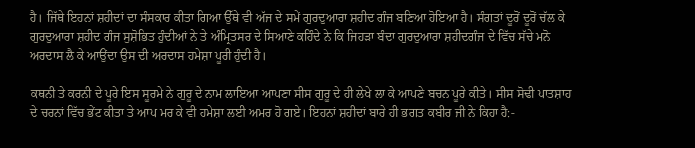ਹੈ। ਜਿੱਥੇ ਇਹਨਾਂ ਸ਼ਹੀਦਾਂ ਦਾ ਸੰਸਕਾਰ ਕੀਤਾ ਗਿਆ ਉੱਥੇ ਵੀ ਅੱਜ ਦੇ ਸਮੇਂ ਗੁਰਦੁਆਰਾ ਸ਼ਹੀਦ ਗੰਜ ਬਣਿਆ ਹੋਇਆ ਹੈ। ਸੰਗਤਾਂ ਦੂਰੋਂ ਦੂਰੋਂ ਚੱਲ ਕੇ ਗੁਰਦੁਆਰਾ ਸ਼ਹੀਦ ਗੰਜ ਸੁਸ਼ੋਭਿਤ ਹੁੰਦੀਆਂ ਨੇ ਤੇ ਅੰਮ੍ਰਿਤਸਰ ਦੇ ਸਿਆਣੇ ਕਹਿੰਦੇ ਨੇ ਕਿ ਜਿਹੜਾ ਬੰਦਾ ਗੁਰਦੁਆਰਾ ਸ਼ਹੀਦਗੰਜ ਦੇ ਵਿੱਚ ਸੱਚੇ ਮਨੋ ਅਰਦਾਸ ਲੈ ਕੇ ਆਉਂਦਾ ਉਸ ਦੀ ਅਰਦਾਸ ਹਮੇਸ਼ਾ ਪੂਰੀ ਹੁੰਦੀ ਹੈ।

ਕਥਨੀ ਤੇ ਕਰਨੀ ਦੇ ਪੂਰੇ ਇਸ ਸੂਰਮੇ ਨੇ ਗੁਰੂ ਦੇ ਨਾਮ ਲਾਇਆ ਆਪਣਾ ਸੀਸ ਗੁਰੂ ਦੇ ਹੀ ਲੇਖੇ ਲਾ ਕੇ ਆਪਣੇ ਬਚਨ ਪੂਰੇ ਕੀਤੇ। ਸੀਸ ਸੋਢੀ ਪਾਤਸ਼ਾਹ ਦੇ ਚਰਨਾਂ ਵਿੱਚ ਭੇਂਟ ਕੀਤਾ ਤੇ ਆਪ ਮਰ ਕੇ ਵੀ ਹਮੇਸ਼ਾ ਲਈ ਅਮਰ ਹੋ ਗਏ। ਇਹਨਾਂ ਸ਼ਹੀਦਾਂ ਬਾਰੇ ਹੀ ਭਗਤ ਕਬੀਰ ਜੀ ਨੇ ਕਿਹਾ ਹੈ:-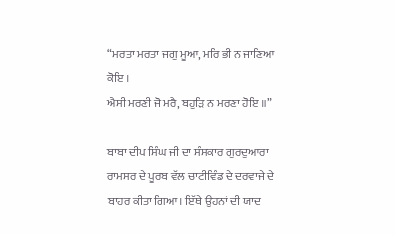“ਮਰਤਾ ਮਰਤਾ ਜਗੁ ਮੂਆ, ਮਰਿ ਭੀ ਨ ਜਾਣਿਆ ਕੋਇ ।
ਐਸੀ ਮਰਣੀ ਜੋ ਮਰੈ, ਬਹੁੜਿ ਨ ਮਰਣਾ ਹੋਇ ॥”

ਬਾਬਾ ਦੀਪ ਸਿੰਘ ਜੀ ਦਾ ਸੰਸਕਾਰ ਗੁਰਦੁਆਰਾ ਰਾਮਸਰ ਦੇ ਪੂਰਬ ਵੱਲ ਚਾਟੀਵਿੰਡ ਦੇ ਦਰਵਾਜੇ ਦੇ ਬਾਹਰ ਕੀਤਾ ਗਿਆ। ਇੱਥੇ ਉਹਨਾਂ ਦੀ ਯਾਦ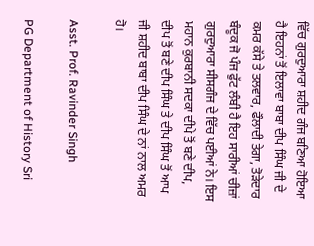ਵਿੱਚ ਗੁਰਦੁਆਰਾ ਸ਼ਹੀਦ ਗੰਜ ਬਣਿਆ ਹੋਇਆ ਹੈ ਇਹਨਾਂ ਤੋਂ ਇਲਾਵਾ ਬਾਬਾ ਦੀਪ ਸਿੰਘ ਜੀ ਦੇ ਕਮਰ ਕੱਸੇ ਤੇ ਤਲਵਾਰ, ਫੌਲਾਦੀ ਤੇਗਾ, ਤੋੜੇਦਾਰ ਬੰਦੂਕ ਜੋ ਪੰਜ ਫੁੱਟ ਲੰਬੀ ਹੈ ਇਹ ਸਾਰੀਆਂ ਚੀਜ਼ਾਂ ਗੁਰਦੁਆਰਾ ਸੀਸਗੰਜ ਦੇ ਵਿੱਚ ਪਈਆਂ ਨੇ। ਇਸ ਮਹਾਨ ਕੁਰਬਾਨੀ ਸਦਕਾ ਦੀਪੇ ਤੋਂ ਬਣੇ ਦੀਪ, ਦੀਪ ਤੋਂ ਬਣੇ ਦੀਪ ਸਿੰਘ ਤੇ ਦੀਪ ਸਿੰਘ ਤੋਂ ਆਪ ਜੀ ਸ਼ਹੀਦ ਬਾਬਾ ਦੀਪ ਸਿੰਘ ਦੇ ਨਾਂ ਨਾਲ ਅਮਰ ਹੋ।

Asst. Prof. Ravinder Singh

PG Department of History Sri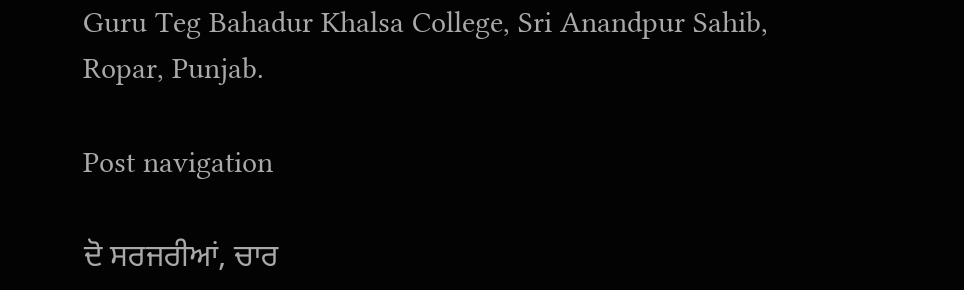Guru Teg Bahadur Khalsa College, Sri Anandpur Sahib, Ropar, Punjab.

Post navigation

ਦੋ ਸਰਜਰੀਆਂ, ਚਾਰ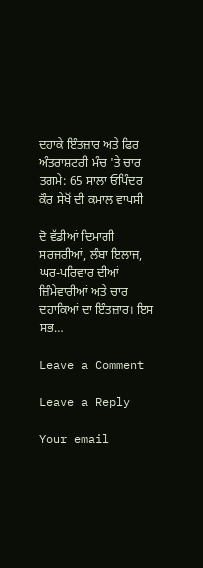ਦਹਾਕੇ ਇੰਤਜ਼ਾਰ ਅਤੇ ਫਿਰ ਅੰਤਰਾਸ਼ਟਰੀ ਮੰਚ 'ਤੇ ਚਾਰ ਤਗਮੇ: 65 ਸਾਲਾ ਓਪਿੰਦਰ ਕੌਰ ਸੇਖੋਂ ਦੀ ਕਮਾਲ ਵਾਪਸੀ

ਦੋ ਵੱਡੀਆਂ ਦਿਮਾਗੀ ਸਰਜਰੀਆਂ, ਲੰਬਾ ਇਲਾਜ, ਘਰ-ਪਰਿਵਾਰ ਦੀਆਂ ਜ਼ਿੰਮੇਵਾਰੀਆਂ ਅਤੇ ਚਾਰ ਦਹਾਕਿਆਂ ਦਾ ਇੰਤਜ਼ਾਰ। ਇਸ ਸਭ…

Leave a Comment

Leave a Reply

Your email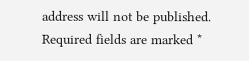address will not be published. Required fields are marked *